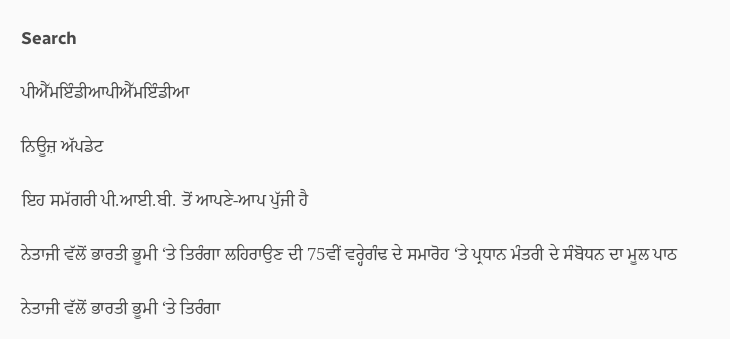Search

ਪੀਐੱਮਇੰਡੀਆਪੀਐੱਮਇੰਡੀਆ

ਨਿਊਜ਼ ਅੱਪਡੇਟ

ਇਹ ਸਮੱਗਰੀ ਪੀ.ਆਈ.ਬੀ. ਤੋਂ ਆਪਣੇ-ਆਪ ਪੁੱਜੀ ਹੈ

ਨੇਤਾਜੀ ਵੱਲੋਂ ਭਾਰਤੀ ਭੂਮੀ ‘ਤੇ ਤਿਰੰਗਾ ਲਹਿਰਾਉਣ ਦੀ 75ਵੀਂ ਵਰ੍ਹੇਗੰਢ ਦੇ ਸਮਾਰੋਹ ‘ਤੇ ਪ੍ਰਧਾਨ ਮੰਤਰੀ ਦੇ ਸੰਬੋਧਨ ਦਾ ਮੂਲ ਪਾਠ

ਨੇਤਾਜੀ ਵੱਲੋਂ ਭਾਰਤੀ ਭੂਮੀ ‘ਤੇ ਤਿਰੰਗਾ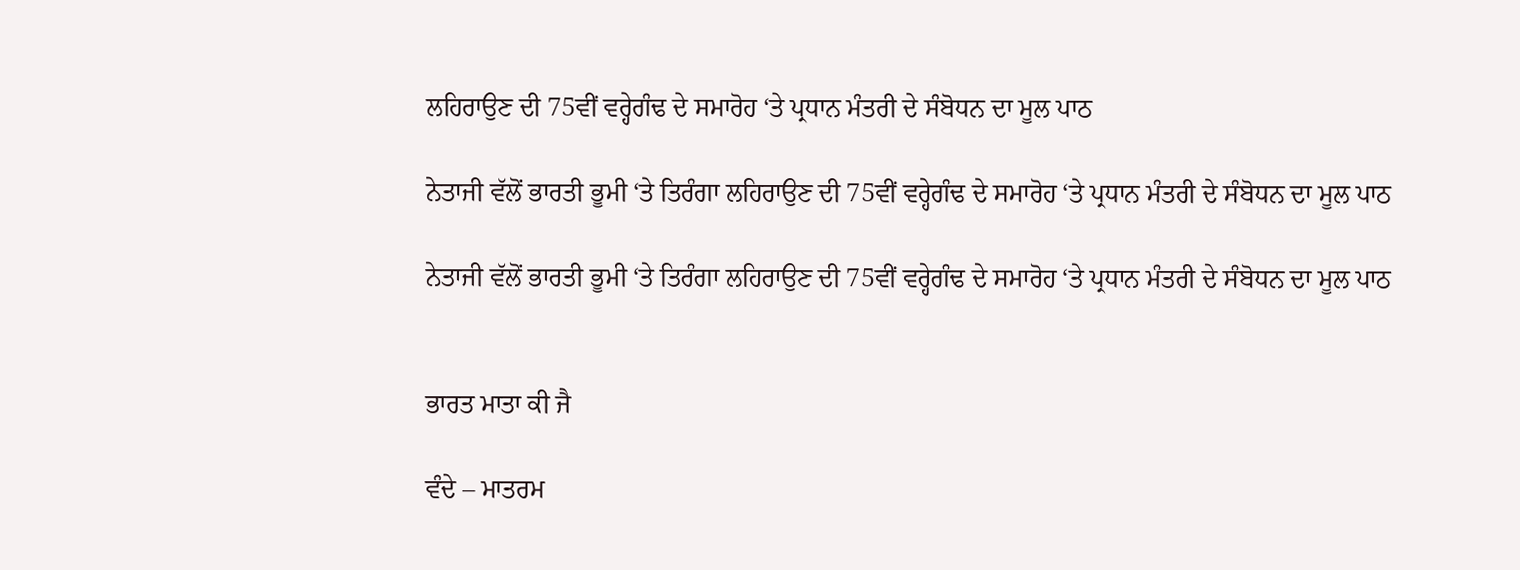ਲਹਿਰਾਉਣ ਦੀ 75ਵੀਂ ਵਰ੍ਹੇਗੰਢ ਦੇ ਸਮਾਰੋਹ ‘ਤੇ ਪ੍ਰਧਾਨ ਮੰਤਰੀ ਦੇ ਸੰਬੋਧਨ ਦਾ ਮੂਲ ਪਾਠ

ਨੇਤਾਜੀ ਵੱਲੋਂ ਭਾਰਤੀ ਭੂਮੀ ‘ਤੇ ਤਿਰੰਗਾ ਲਹਿਰਾਉਣ ਦੀ 75ਵੀਂ ਵਰ੍ਹੇਗੰਢ ਦੇ ਸਮਾਰੋਹ ‘ਤੇ ਪ੍ਰਧਾਨ ਮੰਤਰੀ ਦੇ ਸੰਬੋਧਨ ਦਾ ਮੂਲ ਪਾਠ

ਨੇਤਾਜੀ ਵੱਲੋਂ ਭਾਰਤੀ ਭੂਮੀ ‘ਤੇ ਤਿਰੰਗਾ ਲਹਿਰਾਉਣ ਦੀ 75ਵੀਂ ਵਰ੍ਹੇਗੰਢ ਦੇ ਸਮਾਰੋਹ ‘ਤੇ ਪ੍ਰਧਾਨ ਮੰਤਰੀ ਦੇ ਸੰਬੋਧਨ ਦਾ ਮੂਲ ਪਾਠ


ਭਾਰਤ ਮਾਤਾ ਕੀ ਜੈ

ਵੰਦੇ – ਮਾਤਰਮ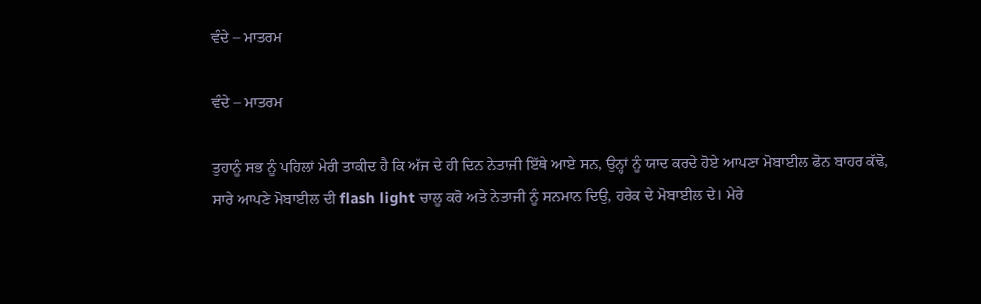ਵੰਦੇ – ਮਾਤਰਮ

ਵੰਦੇ – ਮਾਤਰਮ

ਤੁਹਾਨੂੰ ਸਭ ਨੂੰ ਪਹਿਲਾਂ ਮੇਰੀ ਤਾਕੀਦ ਹੈ ਕਿ ਅੱਜ ਦੇ ਹੀ ਦਿਨ ਨੇਤਾਜੀ ਇੱਥੇ ਆਏ ਸਨ, ਉਨ੍ਹਾਂ ਨੂੰ ਯਾਦ ਕਰਦੇ ਹੋਏ ਆਪਣਾ ਮੋਬਾਈਲ ਫੋਨ ਬਾਹਰ ਕੱਢੋ, ਸਾਰੇ ਆਪਣੇ ਮੋਬਾਈਲ ਦੀ flash light ਚਾਲੂ ਕਰੋ ਅਤੇ ਨੇਤਾਜੀ ਨੂੰ ਸਨਮਾਨ ਦਿਉ, ਹਰੇਕ ਦੇ ਮੋਬਾਈਲ ਦੇ। ਮੇਰੇ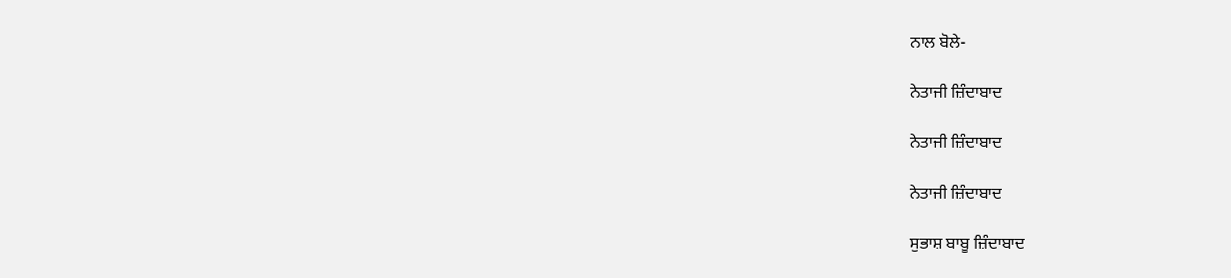ਨਾਲ ਬੋਲੇ-

ਨੇਤਾਜੀ ਜ਼ਿੰਦਾਬਾਦ

ਨੇਤਾਜੀ ਜ਼ਿੰਦਾਬਾਦ

ਨੇਤਾਜੀ ਜ਼ਿੰਦਾਬਾਦ

ਸੁਭਾਸ਼ ਬਾਬੂ ਜ਼ਿੰਦਾਬਾਦ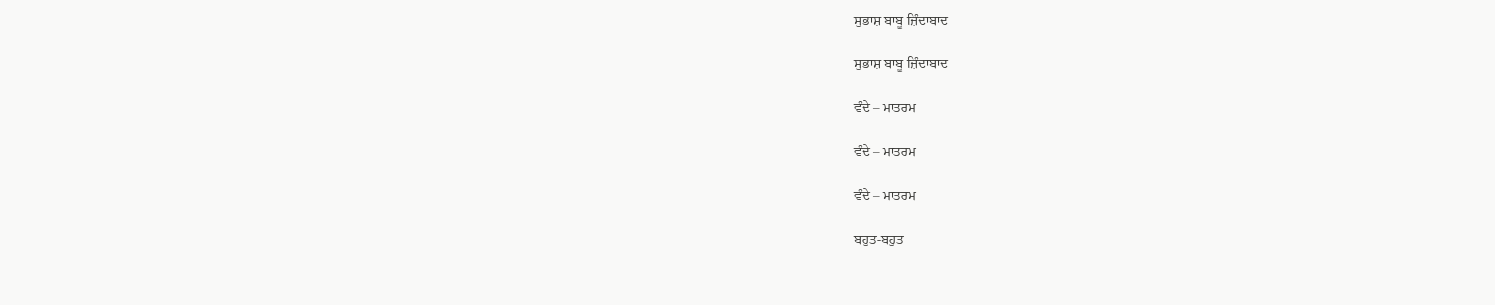ਸੁਭਾਸ਼ ਬਾਬੂ ਜ਼ਿੰਦਾਬਾਦ

ਸੁਭਾਸ਼ ਬਾਬੂ ਜ਼ਿੰਦਾਬਾਦ

ਵੰਦੇ – ਮਾਤਰਮ

ਵੰਦੇ – ਮਾਤਰਮ

ਵੰਦੇ – ਮਾਤਰਮ

ਬਹੁਤ-ਬਹੁਤ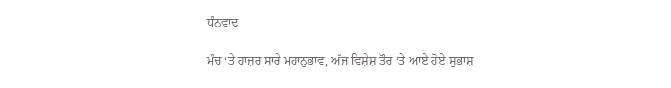ਧੰਨਵਾਦ

ਮੰਚ ‘ਤੇ ਹਾਜ਼ਰ ਸਾਰੇ ਮਹਾਨੁਭਾਵ, ਅੱਜ ਵਿਸ਼ੇਸ਼ ਤੌਰ ‘ਤੇ ਆਏ ਹੋਏ ਸੁਭਾਸ਼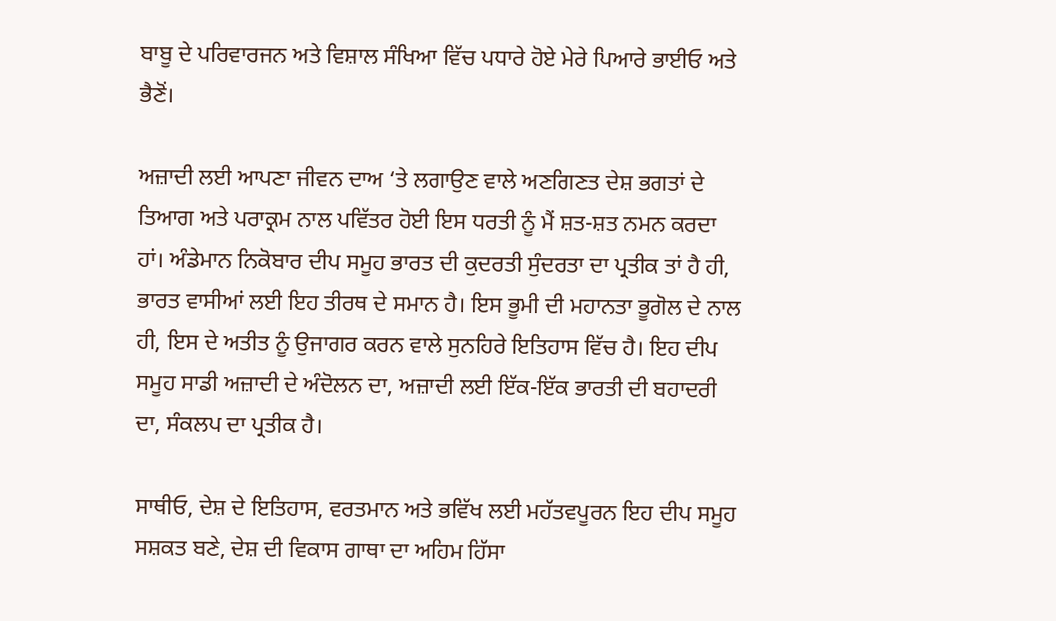ਬਾਬੂ ਦੇ ਪਰਿਵਾਰਜਨ ਅਤੇ ਵਿਸ਼ਾਲ ਸੰਖਿਆ ਵਿੱਚ ਪਧਾਰੇ ਹੋਏ ਮੇਰੇ ਪਿਆਰੇ ਭਾਈਓ ਅਤੇ ਭੈਣੋਂ।

ਅਜ਼ਾਦੀ ਲਈ ਆਪਣਾ ਜੀਵਨ ਦਾਅ ‘ਤੇ ਲਗਾਉਣ ਵਾਲੇ ਅਣਗਿਣਤ ਦੇਸ਼ ਭਗਤਾਂ ਦੇ ਤਿਆਗ ਅਤੇ ਪਰਾਕ੍ਰਮ ਨਾਲ ਪਵਿੱਤਰ ਹੋਈ ਇਸ ਧਰਤੀ ਨੂੰ ਮੈਂ ਸ਼ਤ-ਸ਼ਤ ਨਮਨ ਕਰਦਾ ਹਾਂ। ਅੰਡੇਮਾਨ ਨਿਕੋਬਾਰ ਦੀਪ ਸਮੂਹ ਭਾਰਤ ਦੀ ਕੁਦਰਤੀ ਸੁੰਦਰਤਾ ਦਾ ਪ੍ਰਤੀਕ ਤਾਂ ਹੈ ਹੀ, ਭਾਰਤ ਵਾਸੀਆਂ ਲਈ ਇਹ ਤੀਰਥ ਦੇ ਸਮਾਨ ਹੈ। ਇਸ ਭੂਮੀ ਦੀ ਮਹਾਨਤਾ ਭੂਗੋਲ ਦੇ ਨਾਲ ਹੀ, ਇਸ ਦੇ ਅਤੀਤ ਨੂੰ ਉਜਾਗਰ ਕਰਨ ਵਾਲੇ ਸੁਨਹਿਰੇ ਇਤਿਹਾਸ ਵਿੱਚ ਹੈ। ਇਹ ਦੀਪ ਸਮੂਹ ਸਾਡੀ ਅਜ਼ਾਦੀ ਦੇ ਅੰਦੋਲਨ ਦਾ, ਅਜ਼ਾਦੀ ਲਈ ਇੱਕ-ਇੱਕ ਭਾਰਤੀ ਦੀ ਬਹਾਦਰੀ ਦਾ, ਸੰਕਲਪ ਦਾ ਪ੍ਰਤੀਕ ਹੈ।

ਸਾਥੀਓ, ਦੇਸ਼ ਦੇ ਇਤਿਹਾਸ, ਵਰਤਮਾਨ ਅਤੇ ਭਵਿੱਖ ਲਈ ਮਹੱਤਵਪੂਰਨ ਇਹ ਦੀਪ ਸਮੂਹ ਸਸ਼ਕਤ ਬਣੇ, ਦੇਸ਼ ਦੀ ਵਿਕਾਸ ਗਾਥਾ ਦਾ ਅਹਿਮ ਹਿੱਸਾ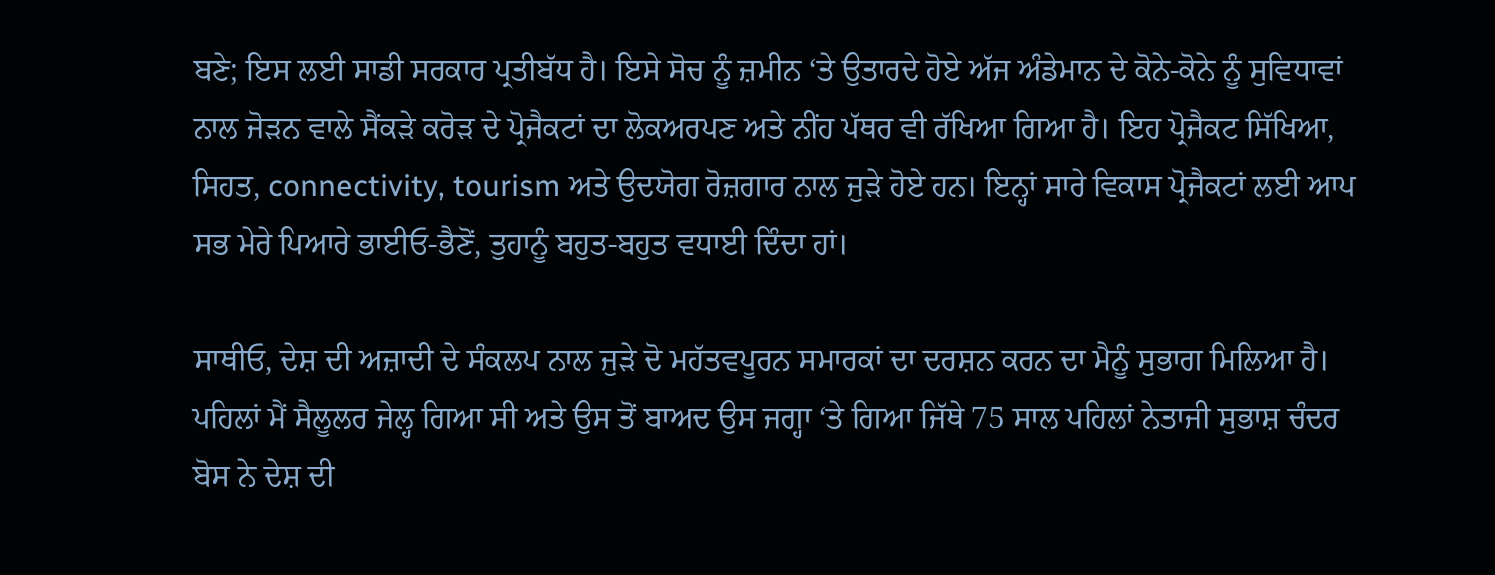ਬਣੇ; ਇਸ ਲਈ ਸਾਡੀ ਸਰਕਾਰ ਪ੍ਰਤੀਬੱਧ ਹੈ। ਇਸੇ ਸੋਚ ਨੂੰ ਜ਼ਮੀਨ ‘ਤੇ ਉਤਾਰਦੇ ਹੋਏ ਅੱਜ ਅੰਡੇਮਾਨ ਦੇ ਕੋਨੇ-ਕੋਨੇ ਨੂੰ ਸੁਵਿਧਾਵਾਂ ਨਾਲ ਜੋੜਨ ਵਾਲੇ ਸੈਂਕੜੇ ਕਰੋੜ ਦੇ ਪ੍ਰੋਜੈਕਟਾਂ ਦਾ ਲੋਕਅਰਪਣ ਅਤੇ ਨੀਂਹ ਪੱਥਰ ਵੀ ਰੱਖਿਆ ਗਿਆ ਹੈ। ਇਹ ਪ੍ਰੋਜੈਕਟ ਸਿੱਖਿਆ, ਸਿਹਤ, connectivity, tourism ਅਤੇ ਉਦਯੋਗ ਰੋਜ਼ਗਾਰ ਨਾਲ ਜੁੜੇ ਹੋਏ ਹਨ। ਇਨ੍ਹਾਂ ਸਾਰੇ ਵਿਕਾਸ ਪ੍ਰੋਜੈਕਟਾਂ ਲਈ ਆਪ ਸਭ ਮੇਰੇ ਪਿਆਰੇ ਭਾਈਓ-ਭੈਣੋਂ, ਤੁਹਾਨੂੰ ਬਹੁਤ-ਬਹੁਤ ਵਧਾਈ ਦਿੰਦਾ ਹਾਂ।

ਸਾਥੀਓ, ਦੇਸ਼ ਦੀ ਅਜ਼ਾਦੀ ਦੇ ਸੰਕਲਪ ਨਾਲ ਜੁੜੇ ਦੋ ਮਹੱਤਵਪੂਰਨ ਸਮਾਰਕਾਂ ਦਾ ਦਰਸ਼ਨ ਕਰਨ ਦਾ ਮੈਨੂੰ ਸੁਭਾਗ ਮਿਲਿਆ ਹੈ। ਪਹਿਲਾਂ ਮੈਂ ਸੈਲੂਲਰ ਜੇਲ੍ਹ ਗਿਆ ਸੀ ਅਤੇ ਉਸ ਤੋਂ ਬਾਅਦ ਉਸ ਜਗ੍ਹਾ ‘ਤੇ ਗਿਆ ਜਿੱਥੇ 75 ਸਾਲ ਪਹਿਲਾਂ ਨੇਤਾਜੀ ਸੁਭਾਸ਼ ਚੰਦਰ ਬੋਸ ਨੇ ਦੇਸ਼ ਦੀ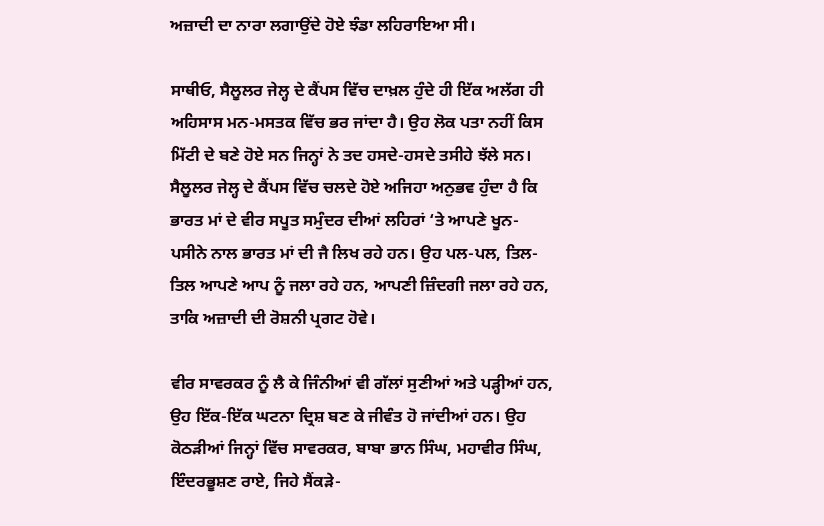ਅਜ਼ਾਦੀ ਦਾ ਨਾਰਾ ਲਗਾਉਂਦੇ ਹੋਏ ਝੰਡਾ ਲਹਿਰਾਇਆ ਸੀ।

ਸਾਥੀਓ, ਸੈਲੂਲਰ ਜੇਲ੍ਹ ਦੇ ਕੈਂਪਸ ਵਿੱਚ ਦਾਖ਼ਲ ਹੁੰਦੇ ਹੀ ਇੱਕ ਅਲੱਗ ਹੀ ਅਹਿਸਾਸ ਮਨ-ਮਸਤਕ ਵਿੱਚ ਭਰ ਜਾਂਦਾ ਹੈ। ਉਹ ਲੋਕ ਪਤਾ ਨਹੀਂ ਕਿਸ ਮਿੱਟੀ ਦੇ ਬਣੇ ਹੋਏ ਸਨ ਜਿਨ੍ਹਾਂ ਨੇ ਤਦ ਹਸਦੇ-ਹਸਦੇ ਤਸੀਹੇ ਝੱਲੇ ਸਨ। ਸੈਲੂਲਰ ਜੇਲ੍ਹ ਦੇ ਕੈਂਪਸ ਵਿੱਚ ਚਲਦੇ ਹੋਏ ਅਜਿਹਾ ਅਨੁਭਵ ਹੁੰਦਾ ਹੈ ਕਿ ਭਾਰਤ ਮਾਂ ਦੇ ਵੀਰ ਸਪੂਤ ਸਮੁੰਦਰ ਦੀਆਂ ਲਹਿਰਾਂ ‘ਤੇ ਆਪਣੇ ਖੂਨ-ਪਸੀਨੇ ਨਾਲ ਭਾਰਤ ਮਾਂ ਦੀ ਜੈ ਲਿਖ ਰਹੇ ਹਨ। ਉਹ ਪਲ-ਪਲ, ਤਿਲ-ਤਿਲ ਆਪਣੇ ਆਪ ਨੂੰ ਜਲਾ ਰਹੇ ਹਨ, ਆਪਣੀ ਜ਼ਿੰਦਗੀ ਜਲਾ ਰਹੇ ਹਨ, ਤਾਕਿ ਅਜ਼ਾਦੀ ਦੀ ਰੋਸ਼ਨੀ ਪ੍ਰਗਟ ਹੋਵੇ।

ਵੀਰ ਸਾਵਰਕਰ ਨੂੰ ਲੈ ਕੇ ਜਿੰਨੀਆਂ ਵੀ ਗੱਲਾਂ ਸੁਣੀਆਂ ਅਤੇ ਪੜ੍ਹੀਆਂ ਹਨ, ਉਹ ਇੱਕ-ਇੱਕ ਘਟਨਾ ਦ੍ਰਿਸ਼ ਬਣ ਕੇ ਜੀਵੰਤ ਹੋ ਜਾਂਦੀਆਂ ਹਨ। ਉਹ ਕੋਠੜੀਆਂ ਜਿਨ੍ਹਾਂ ਵਿੱਚ ਸਾਵਰਕਰ, ਬਾਬਾ ਭਾਨ ਸਿੰਘ, ਮਹਾਵੀਰ ਸਿੰਘ, ਇੰਦਰਭੂਸ਼ਣ ਰਾਏ, ਜਿਹੇ ਸੈਂਕੜੇ-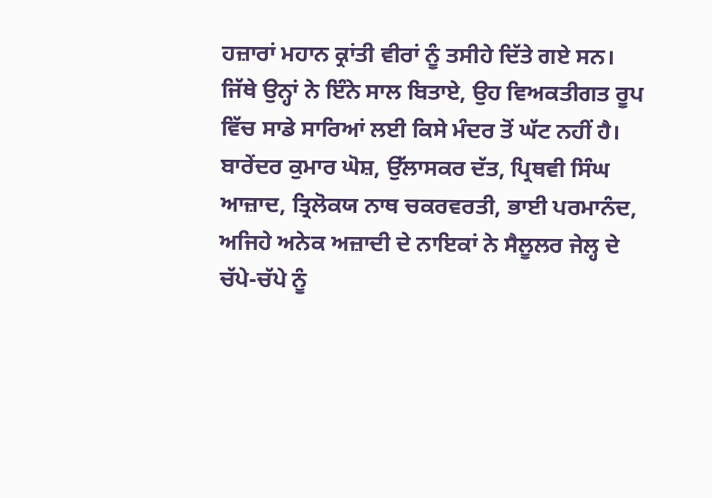ਹਜ਼ਾਰਾਂ ਮਹਾਨ ਕ੍ਰਾਂਤੀ ਵੀਰਾਂ ਨੂੰ ਤਸੀਹੇ ਦਿੱਤੇ ਗਏ ਸਨ। ਜਿੱਥੇ ਉਨ੍ਹਾਂ ਨੇ ਇੰਨੇ ਸਾਲ ਬਿਤਾਏ, ਉਹ ਵਿਅਕਤੀਗਤ ਰੂਪ ਵਿੱਚ ਸਾਡੇ ਸਾਰਿਆਂ ਲਈ ਕਿਸੇ ਮੰਦਰ ਤੋਂ ਘੱਟ ਨਹੀਂ ਹੈ। ਬਾਰੇਂਦਰ ਕੁਮਾਰ ਘੋਸ਼, ਉੱਲਾਸਕਰ ਦੱਤ, ਪ੍ਰਿਥਵੀ ਸਿੰਘ ਆਜ਼ਾਦ, ਤ੍ਰਿਲੋਕਯ ਨਾਥ ਚਕਰਵਰਤੀ, ਭਾਈ ਪਰਮਾਨੰਦ, ਅਜਿਹੇ ਅਨੇਕ ਅਜ਼ਾਦੀ ਦੇ ਨਾਇਕਾਂ ਨੇ ਸੈਲੂਲਰ ਜੇਲ੍ਹ ਦੇ ਚੱਪੇ-ਚੱਪੇ ਨੂੰ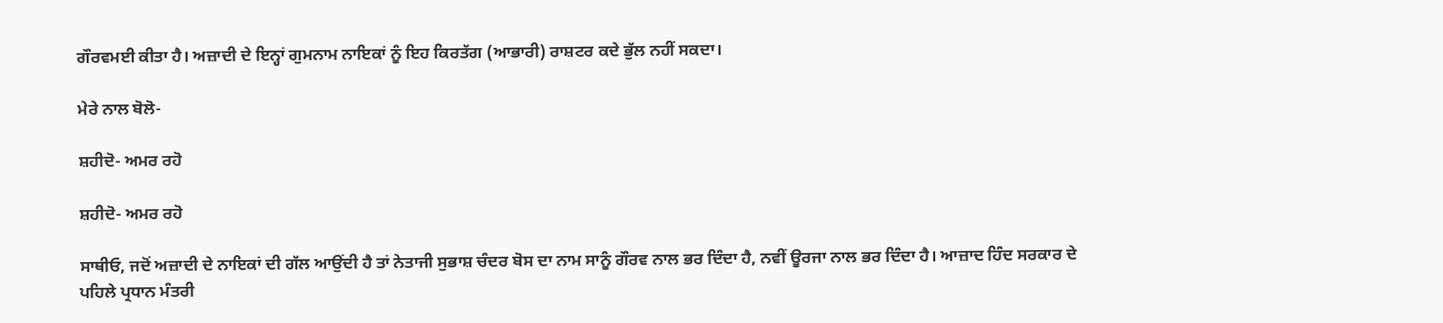ਗੌਰਵਮਈ ਕੀਤਾ ਹੈ। ਅਜ਼ਾਦੀ ਦੇ ਇਨ੍ਹਾਂ ਗੁਮਨਾਮ ਨਾਇਕਾਂ ਨੂੰ ਇਹ ਕਿਰਤੱਗ (ਆਭਾਰੀ) ਰਾਸ਼ਟਰ ਕਦੇ ਭੁੱਲ ਨਹੀਂ ਸਕਦਾ।

ਮੇਰੇ ਨਾਲ ਬੋਲੋ-

ਸ਼ਹੀਦੋ- ਅਮਰ ਰਹੋ

ਸ਼ਹੀਦੋ- ਅਮਰ ਰਹੋ

ਸਾਥੀਓ, ਜਦੋਂ ਅਜ਼ਾਦੀ ਦੇ ਨਾਇਕਾਂ ਦੀ ਗੱਲ ਆਉਂਦੀ ਹੈ ਤਾਂ ਨੇਤਾਜੀ ਸੁਭਾਸ਼ ਚੰਦਰ ਬੋਸ ਦਾ ਨਾਮ ਸਾਨੂੰ ਗੌਰਵ ਨਾਲ ਭਰ ਦਿੰਦਾ ਹੈ, ਨਵੀਂ ਊਰਜਾ ਨਾਲ ਭਰ ਦਿੰਦਾ ਹੈ। ਆਜ਼ਾਦ ਹਿੰਦ ਸਰਕਾਰ ਦੇ ਪਹਿਲੇ ਪ੍ਰਧਾਨ ਮੰਤਰੀ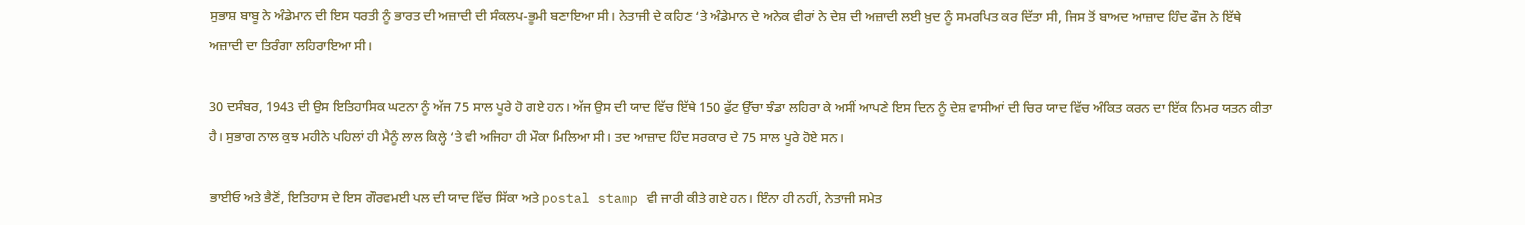ਸੁਭਾਸ਼ ਬਾਬੂ ਨੇ ਅੰਡੇਮਾਨ ਦੀ ਇਸ ਧਰਤੀ ਨੂੰ ਭਾਰਤ ਦੀ ਅਜ਼ਾਦੀ ਦੀ ਸੰਕਲਪ-ਭੂਮੀ ਬਣਾਇਆ ਸੀ। ਨੇਤਾਜੀ ਦੇ ਕਹਿਣ ‘ਤੇ ਅੰਡੇਮਾਨ ਦੇ ਅਨੇਕ ਵੀਰਾਂ ਨੇ ਦੇਸ਼ ਦੀ ਅਜ਼ਾਦੀ ਲਈ ਖ਼ੁਦ ਨੂੰ ਸਮਰਪਿਤ ਕਰ ਦਿੱਤਾ ਸੀ, ਜਿਸ ਤੋਂ ਬਾਅਦ ਆਜ਼ਾਦ ਹਿੰਦ ਫੌਜ ਨੇ ਇੱਥੇ ਅਜ਼ਾਦੀ ਦਾ ਤਿਰੰਗਾ ਲਹਿਰਾਇਆ ਸੀ।

30 ਦਸੰਬਰ, 1943 ਦੀ ਉਸ ਇਤਿਹਾਸਿਕ ਘਟਨਾ ਨੂੰ ਅੱਜ 75 ਸਾਲ ਪੂਰੇ ਹੋ ਗਏ ਹਨ। ਅੱਜ ਉਸ ਦੀ ਯਾਦ ਵਿੱਚ ਇੱਥੇ 150 ਫੁੱਟ ਉੱਚਾ ਝੰਡਾ ਲਹਿਰਾ ਕੇ ਅਸੀਂ ਆਪਣੇ ਇਸ ਦਿਨ ਨੂੰ ਦੇਸ਼ ਵਾਸੀਆਂ ਦੀ ਚਿਰ ਯਾਦ ਵਿੱਚ ਅੰਕਿਤ ਕਰਨ ਦਾ ਇੱਕ ਨਿਮਰ ਯਤਨ ਕੀਤਾ ਹੈ। ਸੁਭਾਗ ਨਾਲ ਕੁਝ ਮਹੀਨੇ ਪਹਿਲਾਂ ਹੀ ਮੈਨੂੰ ਲਾਲ ਕਿਲ੍ਹੇ ‘ਤੇ ਵੀ ਅਜਿਹਾ ਹੀ ਮੌਕਾ ਮਿਲਿਆ ਸੀ। ਤਦ ਆਜ਼ਾਦ ਹਿੰਦ ਸਰਕਾਰ ਦੇ 75 ਸਾਲ ਪੂਰੇ ਹੋਏ ਸਨ।

ਭਾਈਓ ਅਤੇ ਭੈਣੋਂ, ਇਤਿਹਾਸ ਦੇ ਇਸ ਗੌਰਵਮਈ ਪਲ ਦੀ ਯਾਦ ਵਿੱਚ ਸਿੱਕਾ ਅਤੇ postal stamp ਵੀ ਜਾਰੀ ਕੀਤੇ ਗਏ ਹਨ। ਇੰਨਾ ਹੀ ਨਹੀਂ, ਨੇਤਾਜੀ ਸਮੇਤ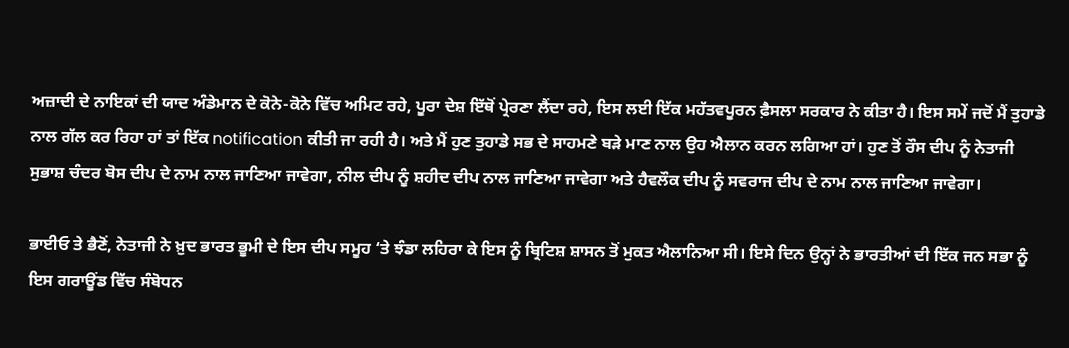ਅਜ਼ਾਦੀ ਦੇ ਨਾਇਕਾਂ ਦੀ ਯਾਦ ਅੰਡੇਮਾਨ ਦੇ ਕੋਨੇ-ਕੋਨੇ ਵਿੱਚ ਅਮਿਟ ਰਹੇ, ਪੂਰਾ ਦੇਸ਼ ਇੱਥੋਂ ਪ੍ਰੇਰਣਾ ਲੈਂਦਾ ਰਹੇ, ਇਸ ਲਈ ਇੱਕ ਮਹੱਤਵਪੂਰਨ ਫ਼ੈਸਲਾ ਸਰਕਾਰ ਨੇ ਕੀਤਾ ਹੈ। ਇਸ ਸਮੇਂ ਜਦੋਂ ਮੈਂ ਤੁਹਾਡੇ ਨਾਲ ਗੱਲ ਕਰ ਰਿਹਾ ਹਾਂ ਤਾਂ ਇੱਕ notification ਕੀਤੀ ਜਾ ਰਹੀ ਹੈ। ਅਤੇ ਮੈਂ ਹੁਣ ਤੁਹਾਡੇ ਸਭ ਦੇ ਸਾਹਮਣੇ ਬੜੇ ਮਾਣ ਨਾਲ ਉਹ ਐਲਾਨ ਕਰਨ ਲਗਿਆ ਹਾਂ। ਹੁਣ ਤੋਂ ਰੌਸ ਦੀਪ ਨੂੰ ਨੇਤਾਜੀ ਸੁਭਾਸ਼ ਚੰਦਰ ਬੋਸ ਦੀਪ ਦੇ ਨਾਮ ਨਾਲ ਜਾਣਿਆ ਜਾਵੇਗਾ, ਨੀਲ ਦੀਪ ਨੂੰ ਸ਼ਹੀਦ ਦੀਪ ਨਾਲ ਜਾਣਿਆ ਜਾਵੇਗਾ ਅਤੇ ਹੈਵਲੌਕ ਦੀਪ ਨੂੰ ਸਵਰਾਜ ਦੀਪ ਦੇ ਨਾਮ ਨਾਲ ਜਾਣਿਆ ਜਾਵੇਗਾ।

ਭਾਈਓ ਤੇ ਭੈਣੋਂ, ਨੇਤਾਜੀ ਨੇ ਖ਼ੁਦ ਭਾਰਤ ਭੂਮੀ ਦੇ ਇਸ ਦੀਪ ਸਮੂਹ ‘ਤੇ ਝੰਡਾ ਲਹਿਰਾ ਕੇ ਇਸ ਨੂੰ ਬ੍ਰਿਟਿਸ਼ ਸ਼ਾਸਨ ਤੋਂ ਮੁਕਤ ਐਲਾਨਿਆ ਸੀ। ਇਸੇ ਦਿਨ ਉਨ੍ਹਾਂ ਨੇ ਭਾਰਤੀਆਂ ਦੀ ਇੱਕ ਜਨ ਸਭਾ ਨੂੰ ਇਸ ਗਰਾਊਂਡ ਵਿੱਚ ਸੰਬੋਧਨ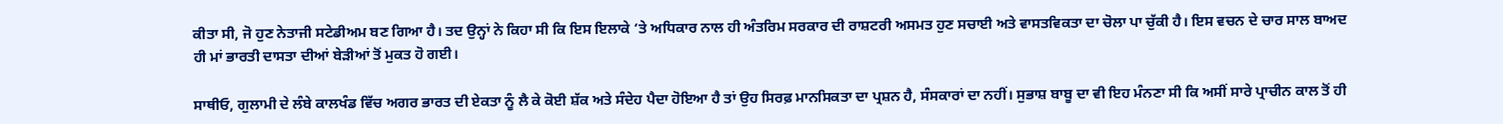ਕੀਤਾ ਸੀ, ਜੋ ਹੁਣ ਨੇਤਾਜੀ ਸਟੇਡੀਅਮ ਬਣ ਗਿਆ ਹੈ। ਤਦ ਉਨ੍ਹਾਂ ਨੇ ਕਿਹਾ ਸੀ ਕਿ ਇਸ ਇਲਾਕੇ ‘ਤੇ ਅਧਿਕਾਰ ਨਾਲ ਹੀ ਅੰਤਰਿਮ ਸਰਕਾਰ ਦੀ ਰਾਸ਼ਟਰੀ ਅਸਮਤ ਹੁਣ ਸਚਾਈ ਅਤੇ ਵਾਸਤਵਿਕਤਾ ਦਾ ਚੋਲਾ ਪਾ ਚੁੱਕੀ ਹੈ। ਇਸ ਵਚਨ ਦੇ ਚਾਰ ਸਾਲ ਬਾਅਦ ਹੀ ਮਾਂ ਭਾਰਤੀ ਦਾਸਤਾ ਦੀਆਂ ਬੇੜੀਆਂ ਤੋਂ ਮੁਕਤ ਹੋ ਗਈ।

ਸਾਥੀਓ, ਗੁਲਾਮੀ ਦੇ ਲੰਬੇ ਕਾਲਖੰਡ ਵਿੱਚ ਅਗਰ ਭਾਰਤ ਦੀ ਏਕਤਾ ਨੂੰ ਲੈ ਕੇ ਕੋਈ ਸ਼ੱਕ ਅਤੇ ਸੰਦੇਹ ਪੈਦਾ ਹੋਇਆ ਹੈ ਤਾਂ ਉਹ ਸਿਰਫ਼ ਮਾਨਸਿਕਤਾ ਦਾ ਪ੍ਰਸ਼ਨ ਹੈ, ਸੰਸਕਾਰਾਂ ਦਾ ਨਹੀਂ। ਸੁਭਾਸ਼ ਬਾਬੂ ਦਾ ਵੀ ਇਹ ਮੰਨਣਾ ਸੀ ਕਿ ਅਸੀਂ ਸਾਰੇ ਪ੍ਰਾਚੀਨ ਕਾਲ ਤੋਂ ਹੀ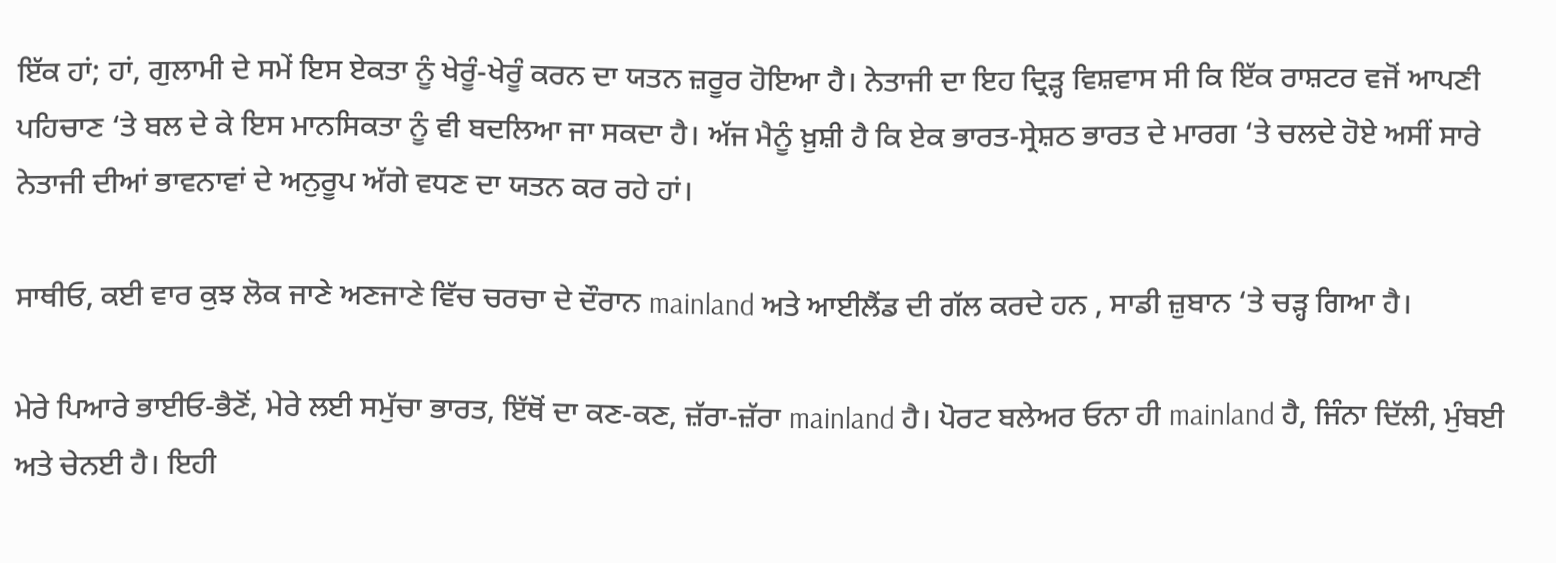ਇੱਕ ਹਾਂ; ਹਾਂ, ਗੁਲਾਮੀ ਦੇ ਸਮੇਂ ਇਸ ਏਕਤਾ ਨੂੰ ਖੇਰੂੰ-ਖੇਰੂੰ ਕਰਨ ਦਾ ਯਤਨ ਜ਼ਰੂਰ ਹੋਇਆ ਹੈ। ਨੇਤਾਜੀ ਦਾ ਇਹ ਦ੍ਰਿੜ੍ਹ ਵਿਸ਼ਵਾਸ ਸੀ ਕਿ ਇੱਕ ਰਾਸ਼ਟਰ ਵਜੋਂ ਆਪਣੀ ਪਹਿਚਾਣ ‘ਤੇ ਬਲ ਦੇ ਕੇ ਇਸ ਮਾਨਸਿਕਤਾ ਨੂੰ ਵੀ ਬਦਲਿਆ ਜਾ ਸਕਦਾ ਹੈ। ਅੱਜ ਮੈਨੂੰ ਖ਼ੁਸ਼ੀ ਹੈ ਕਿ ਏਕ ਭਾਰਤ-ਸ੍ਰੇਸ਼ਠ ਭਾਰਤ ਦੇ ਮਾਰਗ ‘ਤੇ ਚਲਦੇ ਹੋਏ ਅਸੀਂ ਸਾਰੇ ਨੇਤਾਜੀ ਦੀਆਂ ਭਾਵਨਾਵਾਂ ਦੇ ਅਨੁਰੂਪ ਅੱਗੇ ਵਧਣ ਦਾ ਯਤਨ ਕਰ ਰਹੇ ਹਾਂ।

ਸਾਥੀਓ, ਕਈ ਵਾਰ ਕੁਝ ਲੋਕ ਜਾਣੇ ਅਣਜਾਣੇ ਵਿੱਚ ਚਰਚਾ ਦੇ ਦੌਰਾਨ mainland ਅਤੇ ਆਈਲੈਂਡ ਦੀ ਗੱਲ ਕਰਦੇ ਹਨ , ਸਾਡੀ ਜ਼ੁਬਾਨ ‘ਤੇ ਚੜ੍ਹ ਗਿਆ ਹੈ।

ਮੇਰੇ ਪਿਆਰੇ ਭਾਈਓ-ਭੈਣੋਂ, ਮੇਰੇ ਲਈ ਸਮੁੱਚਾ ਭਾਰਤ, ਇੱਥੋਂ ਦਾ ਕਣ-ਕਣ, ਜ਼ੱਰਾ-ਜ਼ੱਰਾ mainland ਹੈ। ਪੋਰਟ ਬਲੇਅਰ ਓਨਾ ਹੀ mainland ਹੈ, ਜਿੰਨਾ ਦਿੱਲੀ, ਮੁੰਬਈ ਅਤੇ ਚੇਨਈ ਹੈ। ਇਹੀ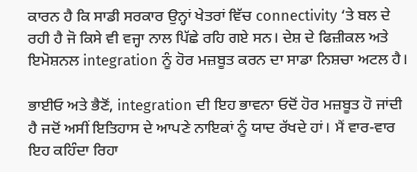ਕਾਰਨ ਹੈ ਕਿ ਸਾਡੀ ਸਰਕਾਰ ਉਨ੍ਹਾਂ ਖੇਤਰਾਂ ਵਿੱਚ connectivity ‘ਤੇ ਬਲ ਦੇ ਰਹੀ ਹੈ ਜੋ ਕਿਸੇ ਵੀ ਵਜ੍ਹਾ ਨਾਲ ਪਿੱਛੇ ਰਹਿ ਗਏ ਸਨ। ਦੇਸ਼ ਦੇ ਫਿਜ਼ੀਕਲ ਅਤੇ ਇਮੋਸ਼ਨਲ integration ਨੂੰ ਹੋਰ ਮਜ਼ਬੂਤ ਕਰਨ ਦਾ ਸਾਡਾ ਨਿਸ਼ਚਾ ਅਟਲ ਹੈ।

ਭਾਈਓ ਅਤੇ ਭੈਣੋਂ, integration ਦੀ ਇਹ ਭਾਵਨਾ ਓਦੋਂ ਹੋਰ ਮਜ਼ਬੂਤ ਹੋ ਜਾਂਦੀ ਹੈ ਜਦੋਂ ਅਸੀਂ ਇਤਿਹਾਸ ਦੇ ਆਪਣੇ ਨਾਇਕਾਂ ਨੂੰ ਯਾਦ ਰੱਖਦੇ ਹਾਂ। ਮੈਂ ਵਾਰ-ਵਾਰ ਇਹ ਕਹਿੰਦਾ ਰਿਹਾ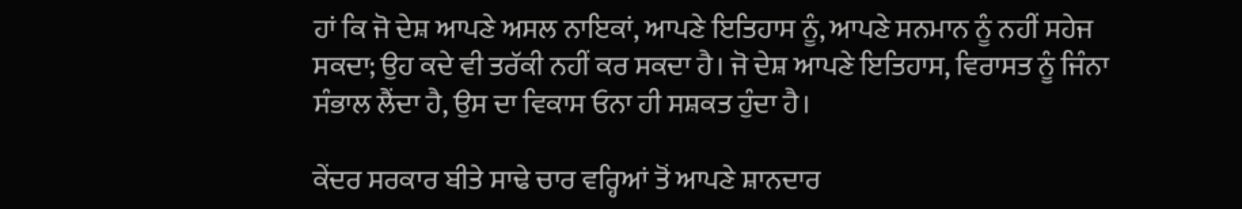ਹਾਂ ਕਿ ਜੋ ਦੇਸ਼ ਆਪਣੇ ਅਸਲ ਨਾਇਕਾਂ, ਆਪਣੇ ਇਤਿਹਾਸ ਨੂੰ, ਆਪਣੇ ਸਨਮਾਨ ਨੂੰ ਨਹੀਂ ਸਹੇਜ ਸਕਦਾ; ਉਹ ਕਦੇ ਵੀ ਤਰੱਕੀ ਨਹੀਂ ਕਰ ਸਕਦਾ ਹੈ। ਜੋ ਦੇਸ਼ ਆਪਣੇ ਇਤਿਹਾਸ, ਵਿਰਾਸਤ ਨੂੰ ਜਿੰਨਾ ਸੰਭਾਲ ਲੈਂਦਾ ਹੈ, ਉਸ ਦਾ ਵਿਕਾਸ ਓਨਾ ਹੀ ਸਸ਼ਕਤ ਹੁੰਦਾ ਹੈ।

ਕੇਂਦਰ ਸਰਕਾਰ ਬੀਤੇ ਸਾਢੇ ਚਾਰ ਵਰ੍ਹਿਆਂ ਤੋਂ ਆਪਣੇ ਸ਼ਾਨਦਾਰ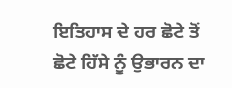ਇਤਿਹਾਸ ਦੇ ਹਰ ਛੋਟੇ ਤੋਂ ਛੋਟੇ ਹਿੱਸੇ ਨੂੰ ਉਭਾਰਨ ਦਾ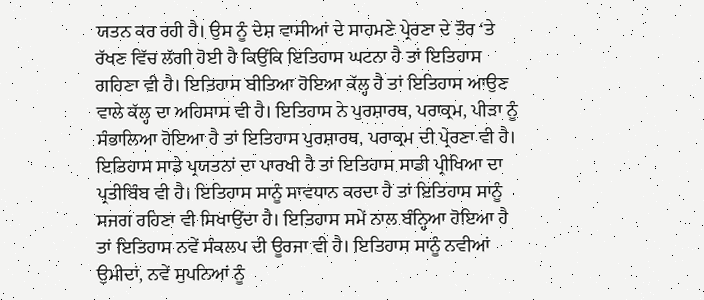ਯਤਨ ਕਰ ਰਹੀ ਹੈ। ਉਸ ਨੂੰ ਦੇਸ਼ ਵਾਸੀਆਂ ਦੇ ਸਾਹਮਣੇ ਪ੍ਰੇਰਣਾ ਦੇ ਤੌਰ ‘ਤੇ ਰੱਖਣ ਵਿੱਚ ਲੱਗੀ ਹੋਈ ਹੈ ਕਿਉਂਕਿ ਇਤਿਹਾਸ ਘਟਨਾ ਹੈ ਤਾਂ ਇਤਿਹਾਸ ਗਹਿਣਾ ਵੀ ਹੈ। ਇਤਿਹਾਸ ਬੀਤਿਆ ਹੋਇਆ ਕੱਲ੍ਹ ਹੈ ਤਾਂ ਇਤਿਹਾਸ ਆਉਣ ਵਾਲੇ ਕੱਲ੍ਹ ਦਾ ਅਹਿਸਾਸ ਵੀ ਹੈ। ਇਤਿਹਾਸ ਨੇ ਪੁਰਸ਼ਾਰਥ, ਪਰਾਕ੍ਰਮ, ਪੀੜਾ ਨੂੰ ਸੰਭਾਲਿਆ ਹੋਇਆ ਹੈ ਤਾਂ ਇਤਿਹਾਸ ਪੁਰਸ਼ਾਰਥ, ਪਰਾਕ੍ਰਮ ਦੀ ਪ੍ਰੇਰਣਾ ਵੀ ਹੈ। ਇਤਿਹਾਸ ਸਾਡੇ ਪ੍ਰਯਤਨਾਂ ਦਾ ਪਾਰਖੀ ਹੈ ਤਾਂ ਇਤਿਹਾਸ ਸਾਡੀ ਪ੍ਰੀਖਿਆ ਦਾ ਪ੍ਰਤੀਬਿੰਬ ਵੀ ਹੈ। ਇਤਿਹਾਸ ਸਾਨੂੰ ਸਾਵਧਾਨ ਕਰਦਾ ਹੈ ਤਾਂ ਇਤਿਹਾਸ ਸਾਨੂੰ ਸਜਗ ਰਹਿਣਾ ਵੀ ਸਿਖਾਉਂਦਾ ਹੈ। ਇਤਿਹਾਸ ਸਮੇਂ ਨਾਲ ਬੰਨ੍ਹਿਆ ਹੋਇਆ ਹੈ ਤਾਂ ਇਤਿਹਾਸ ਨਵੇਂ ਸੰਕਲਪ ਦੀ ਊਰਜਾ ਵੀ ਹੈ। ਇਤਿਹਾਸ ਸਾਨੂੰ ਨਵੀਆਂ ਉਮੀਦਾਂ, ਨਵੇਂ ਸੁਪਨਿਆਂ ਨੂੰ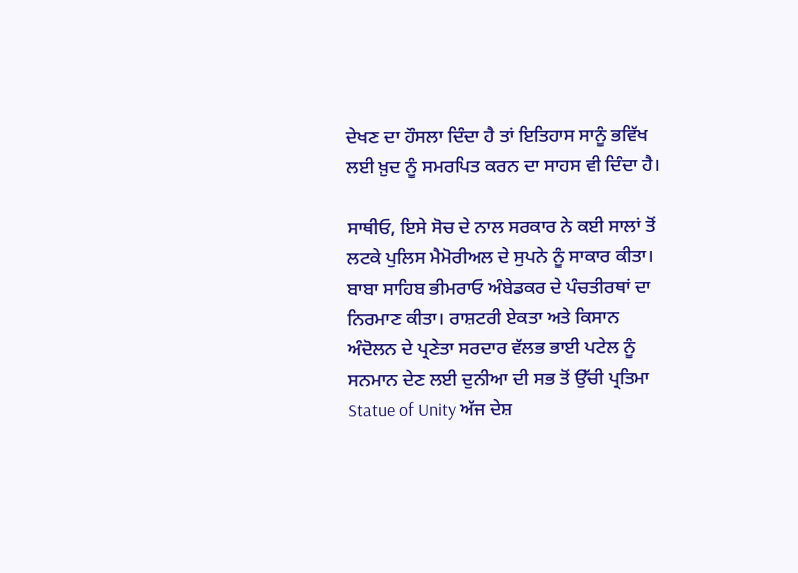ਦੇਖਣ ਦਾ ਹੌਸਲਾ ਦਿੰਦਾ ਹੈ ਤਾਂ ਇਤਿਹਾਸ ਸਾਨੂੰ ਭਵਿੱਖ ਲਈ ਖ਼ੁਦ ਨੂੰ ਸਮਰਪਿਤ ਕਰਨ ਦਾ ਸਾਹਸ ਵੀ ਦਿੰਦਾ ਹੈ।

ਸਾਥੀਓ, ਇਸੇ ਸੋਚ ਦੇ ਨਾਲ ਸਰਕਾਰ ਨੇ ਕਈ ਸਾਲਾਂ ਤੋਂ ਲਟਕੇ ਪੁਲਿਸ ਮੈਮੋਰੀਅਲ ਦੇ ਸੁਪਨੇ ਨੂੰ ਸਾਕਾਰ ਕੀਤਾ। ਬਾਬਾ ਸਾਹਿਬ ਭੀਮਰਾਓ ਅੰਬੇਡਕਰ ਦੇ ਪੰਚਤੀਰਥਾਂ ਦਾ ਨਿਰਮਾਣ ਕੀਤਾ। ਰਾਸ਼ਟਰੀ ਏਕਤਾ ਅਤੇ ਕਿਸਾਨ ਅੰਦੋਲਨ ਦੇ ਪ੍ਰਣੇਤਾ ਸਰਦਾਰ ਵੱਲਭ ਭਾਈ ਪਟੇਲ ਨੂੰ ਸਨਮਾਨ ਦੇਣ ਲਈ ਦੁਨੀਆ ਦੀ ਸਭ ਤੋਂ ਉੱਚੀ ਪ੍ਰਤਿਮਾ Statue of Unity ਅੱਜ ਦੇਸ਼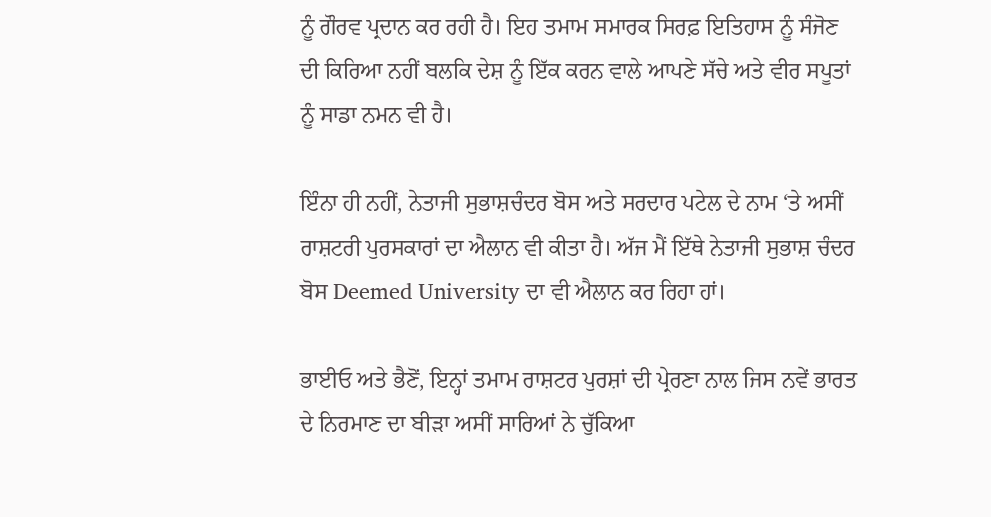ਨੂੰ ਗੌਰਵ ਪ੍ਰਦਾਨ ਕਰ ਰਹੀ ਹੈ। ਇਹ ਤਮਾਮ ਸਮਾਰਕ ਸਿਰਫ਼ ਇਤਿਹਾਸ ਨੂੰ ਸੰਜੋਣ ਦੀ ਕਿਰਿਆ ਨਹੀਂ ਬਲਕਿ ਦੇਸ਼ ਨੂੰ ਇੱਕ ਕਰਨ ਵਾਲੇ ਆਪਣੇ ਸੱਚੇ ਅਤੇ ਵੀਰ ਸਪੂਤਾਂ ਨੂੰ ਸਾਡਾ ਨਮਨ ਵੀ ਹੈ।

ਇੰਨਾ ਹੀ ਨਹੀਂ, ਨੇਤਾਜੀ ਸੁਭਾਸ਼ਚੰਦਰ ਬੋਸ ਅਤੇ ਸਰਦਾਰ ਪਟੇਲ ਦੇ ਨਾਮ ‘ਤੇ ਅਸੀਂ ਰਾਸ਼ਟਰੀ ਪੁਰਸਕਾਰਾਂ ਦਾ ਐਲਾਨ ਵੀ ਕੀਤਾ ਹੈ। ਅੱਜ ਮੈਂ ਇੱਥੇ ਨੇਤਾਜੀ ਸੁਭਾਸ਼ ਚੰਦਰ ਬੋਸ Deemed University ਦਾ ਵੀ ਐਲਾਨ ਕਰ ਰਿਹਾ ਹਾਂ।

ਭਾਈਓ ਅਤੇ ਭੈਣੋਂ, ਇਨ੍ਹਾਂ ਤਮਾਮ ਰਾਸ਼ਟਰ ਪੁਰਸ਼ਾਂ ਦੀ ਪ੍ਰੇਰਣਾ ਨਾਲ ਜਿਸ ਨਵੇਂ ਭਾਰਤ ਦੇ ਨਿਰਮਾਣ ਦਾ ਬੀੜਾ ਅਸੀਂ ਸਾਰਿਆਂ ਨੇ ਚੁੱਕਿਆ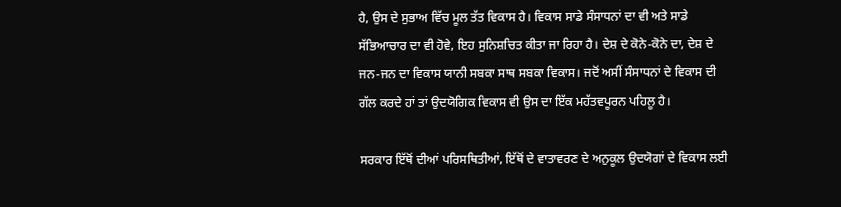ਹੈ, ਉਸ ਦੇ ਸੁਭਾਅ ਵਿੱਚ ਮੂਲ ਤੱਤ ਵਿਕਾਸ ਹੈ। ਵਿਕਾਸ ਸਾਡੇ ਸੰਸਾਧਨਾਂ ਦਾ ਵੀ ਅਤੇ ਸਾਡੇ ਸੱਭਿਆਚਾਰ ਦਾ ਵੀ ਹੋਵੇ, ਇਹ ਸੁਨਿਸ਼ਚਿਤ ਕੀਤਾ ਜਾ ਰਿਹਾ ਹੈ। ਦੇਸ਼ ਦੇ ਕੋਨੇ-ਕੋਨੇ ਦਾ, ਦੇਸ਼ ਦੇ ਜਨ-ਜਨ ਦਾ ਵਿਕਾਸ ਯਾਨੀ ਸਬਕਾ ਸਾਥ ਸਬਕਾ ਵਿਕਾਸ। ਜਦੋਂ ਅਸੀਂ ਸੰਸਾਧਨਾਂ ਦੇ ਵਿਕਾਸ ਦੀ ਗੱਲ ਕਰਦੇ ਹਾਂ ਤਾਂ ਉਦਯੋਗਿਕ ਵਿਕਾਸ ਵੀ ਉਸ ਦਾ ਇੱਕ ਮਹੱਤਵਪੂਰਨ ਪਹਿਲੂ ਹੈ।

ਸਰਕਾਰ ਇੱਥੋਂ ਦੀਆਂ ਪਰਿਸਥਿਤੀਆਂ, ਇੱਥੋਂ ਦੇ ਵਾਤਾਵਰਣ ਦੇ ਅਨੁਕੂਲ ਉਦਯੋਗਾਂ ਦੇ ਵਿਕਾਸ ਲਈ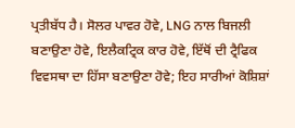ਪ੍ਰਤੀਬੱਧ ਹੈ। ਸੋਲਰ ਪਾਵਰ ਹੋਵੇ, LNG ਨਾਲ ਬਿਜਲੀ ਬਣਾਉਣਾ ਹੋਵੇ, ਇਲੈਕਟ੍ਰਿਕ ਕਾਰ ਹੋਵੇ, ਇੱਥੋਂ ਦੀ ਟ੍ਰੈਫਿਕ ਵਿਵਸਥਾ ਦਾ ਹਿੱਸਾ ਬਣਾਉਣਾ ਹੋਵੇ; ਇਹ ਸਾਰੀਆਂ ਕੋਸ਼ਿਸ਼ਾਂ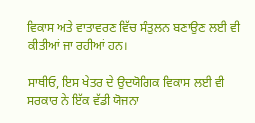ਵਿਕਾਸ ਅਤੇ ਵਾਤਾਵਰਣ ਵਿੱਚ ਸੰਤੁਲਨ ਬਣਾਉਣ ਲਈ ਵੀ ਕੀਤੀਆਂ ਜਾ ਰਹੀਆਂ ਹਨ।

ਸਾਥੀਓ, ਇਸ ਖੇਤਰ ਦੇ ਉਦਯੋਗਿਕ ਵਿਕਾਸ ਲਈ ਵੀ ਸਰਕਾਰ ਨੇ ਇੱਕ ਵੱਡੀ ਯੋਜਨਾ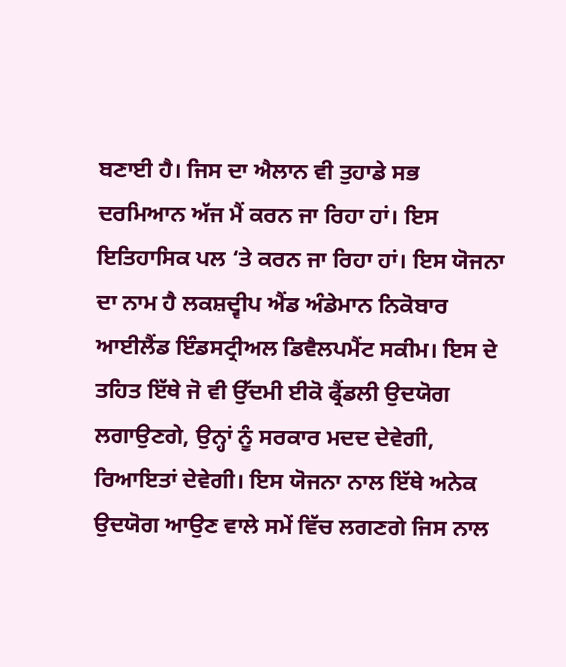ਬਣਾਈ ਹੈ। ਜਿਸ ਦਾ ਐਲਾਨ ਵੀ ਤੁਹਾਡੇ ਸਭ ਦਰਮਿਆਨ ਅੱਜ ਮੈਂ ਕਰਨ ਜਾ ਰਿਹਾ ਹਾਂ। ਇਸ ਇਤਿਹਾਸਿਕ ਪਲ ‘ਤੇ ਕਰਨ ਜਾ ਰਿਹਾ ਹਾਂ। ਇਸ ਯੋਜਨਾ ਦਾ ਨਾਮ ਹੈ ਲਕਸ਼ਦ੍ਵੀਪ ਐਂਡ ਅੰਡੇਮਾਨ ਨਿਕੋਬਾਰ ਆਈਲੈਂਡ ਇੰਡਸਟ੍ਰੀਅਲ ਡਿਵੈਲਪਮੈਂਟ ਸਕੀਮ। ਇਸ ਦੇ ਤਹਿਤ ਇੱਥੇ ਜੋ ਵੀ ਉੱਦਮੀ ਈਕੋ ਫ੍ਰੈਂਡਲੀ ਉਦਯੋਗ ਲਗਾਉਣਗੇ, ਉਨ੍ਹਾਂ ਨੂੰ ਸਰਕਾਰ ਮਦਦ ਦੇਵੇਗੀ, ਰਿਆਇਤਾਂ ਦੇਵੇਗੀ। ਇਸ ਯੋਜਨਾ ਨਾਲ ਇੱਥੇ ਅਨੇਕ ਉਦਯੋਗ ਆਉਣ ਵਾਲੇ ਸਮੇਂ ਵਿੱਚ ਲਗਣਗੇ ਜਿਸ ਨਾਲ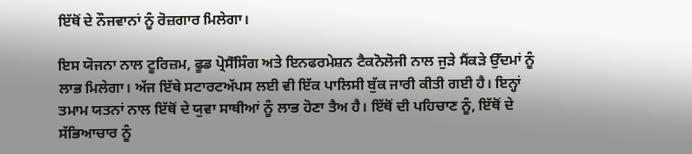ਇੱਥੋਂ ਦੇ ਨੌਜਵਾਨਾਂ ਨੂੰ ਰੋਜ਼ਗਾਰ ਮਿਲੇਗਾ।

ਇਸ ਯੋਜਨਾ ਨਾਲ ਟੂਰਿਜ਼ਮ, ਫੂਡ ਪ੍ਰੋਸੈੱਸਿੰਗ ਅਤੇ ਇਨਫਰਮੇਸ਼ਨ ਟੈਕਨੋਲੋਜੀ ਨਾਲ ਜੁੜੇ ਸੈਂਕੜੇ ਉੱਦਮਾਂ ਨੂੰ ਲਾਭ ਮਿਲੇਗਾ। ਅੱਜ ਇੱਥੇ ਸਟਾਰਟਅੱਪਸ ਲਈ ਵੀ ਇੱਕ ਪਾਲਿਸੀ ਬੁੱਕ ਜਾਰੀ ਕੀਤੀ ਗਈ ਹੈ। ਇਨ੍ਹਾਂ ਤਮਾਮ ਯਤਨਾਂ ਨਾਲ ਇੱਥੋਂ ਦੇ ਯੁਵਾ ਸਾਥੀਆਂ ਨੂੰ ਲਾਭ ਹੋਣਾ ਤੈਅ ਹੈ। ਇੱਥੋਂ ਦੀ ਪਹਿਚਾਣ ਨੂੰ, ਇੱਥੋਂ ਦੇ ਸੱਭਿਆਚਾਰ ਨੂੰ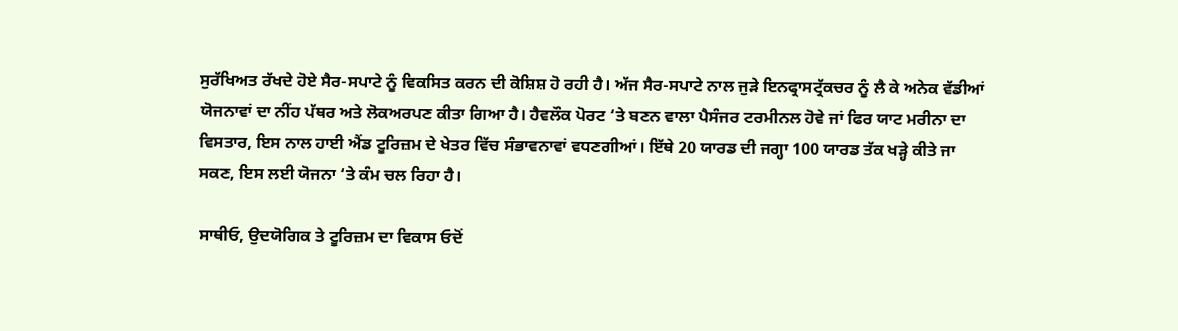ਸੁਰੱਖਿਅਤ ਰੱਖਦੇ ਹੋਏ ਸੈਰ-ਸਪਾਟੇ ਨੂੰ ਵਿਕਸਿਤ ਕਰਨ ਦੀ ਕੋਸ਼ਿਸ਼ ਹੋ ਰਹੀ ਹੈ। ਅੱਜ ਸੈਰ-ਸਪਾਟੇ ਨਾਲ ਜੁੜੇ ਇਨਫ੍ਰਾਸਟ੍ਰੱਕਚਰ ਨੂੰ ਲੈ ਕੇ ਅਨੇਕ ਵੱਡੀਆਂ ਯੋਜਨਾਵਾਂ ਦਾ ਨੀਂਹ ਪੱਥਰ ਅਤੇ ਲੋਕਅਰਪਣ ਕੀਤਾ ਗਿਆ ਹੈ। ਹੈਵਲੌਕ ਪੋਰਟ ‘ਤੇ ਬਣਨ ਵਾਲਾ ਪੈਸੰਜਰ ਟਰਮੀਨਲ ਹੋਵੇ ਜਾਂ ਫਿਰ ਯਾਟ ਮਰੀਨਾ ਦਾ ਵਿਸਤਾਰ, ਇਸ ਨਾਲ ਹਾਈ ਐਂਡ ਟੂਰਿਜ਼ਮ ਦੇ ਖੇਤਰ ਵਿੱਚ ਸੰਭਾਵਨਾਵਾਂ ਵਧਣਗੀਆਂ। ਇੱਥੇ 20 ਯਾਰਡ ਦੀ ਜਗ੍ਹਾ 100 ਯਾਰਡ ਤੱਕ ਖੜ੍ਹੇ ਕੀਤੇ ਜਾ ਸਕਣ, ਇਸ ਲਈ ਯੋਜਨਾ ‘ਤੇ ਕੰਮ ਚਲ ਰਿਹਾ ਹੈ।

ਸਾਥੀਓ, ਉਦਯੋਗਿਕ ਤੇ ਟੂਰਿਜ਼ਮ ਦਾ ਵਿਕਾਸ ਓਦੋਂ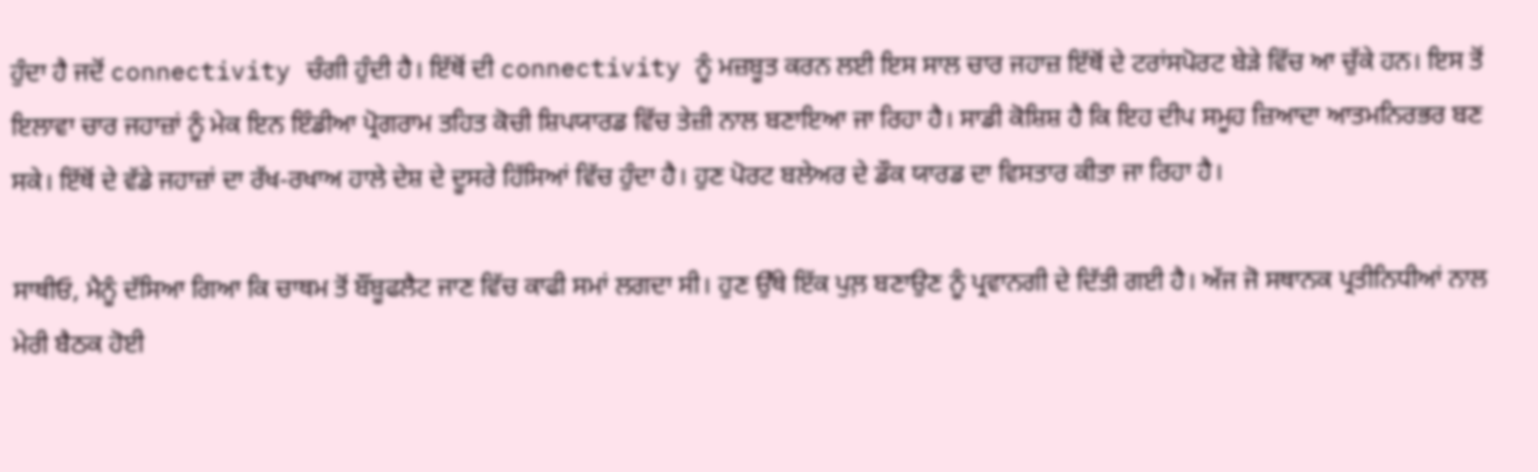ਹੁੰਦਾ ਹੈ ਜਦੋਂ connectivity ਚੰਗੀ ਹੁੰਦੀ ਹੈ। ਇੱਥੋਂ ਦੀ connectivity ਨੂੰ ਮਜ਼ਬੂਤ ਕਰਨ ਲਈ ਇਸ ਸਾਲ ਚਾਰ ਜਹਾਜ਼ ਇੱਥੋਂ ਦੇ ਟਰਾਂਸਪੋਰਟ ਬੇੜੇ ਵਿੱਚ ਆ ਚੁੱਕੇ ਹਨ। ਇਸ ਤੋਂ ਇਲਾਵਾ ਚਾਰ ਜਹਾਜ਼ਾਂ ਨੂੰ ਮੇਕ ਇਨ ਇੰਡੀਆ ਪ੍ਰੋਗਰਾਮ ਤਹਿਤ ਕੋਚੀ ਸ਼ਿਪਯਾਰਡ ਵਿੱਚ ਤੇਜ਼ੀ ਨਾਲ ਬਣਾਇਆ ਜਾ ਰਿਹਾ ਹੈ। ਸਾਡੀ ਕੋਸ਼ਿਸ਼ ਹੈ ਕਿ ਇਹ ਦੀਪ ਸਮੂਹ ਜ਼ਿਆਦਾ ਆਤਮਨਿਰਭਰ ਬਣ ਸਕੇ। ਇੱਥੋਂ ਦੇ ਵੱਡੇ ਜਹਾਜ਼ਾਂ ਦਾ ਰੱਖ-ਰਖਾਅ ਹਾਲੇ ਦੇਸ਼ ਦੇ ਦੂਸਰੇ ਹਿੱਸਿਆਂ ਵਿੱਚ ਹੁੰਦਾ ਹੈ। ਹੁਣ ਪੋਰਟ ਬਲੇਅਰ ਦੇ ਡੌਕ ਯਾਰਡ ਦਾ ਵਿਸਤਾਰ ਕੀਤਾ ਜਾ ਰਿਹਾ ਹੈ।

ਸਾਥੀਓ, ਮੈਨੂੰ ਦੱਸਿਆ ਗਿਆ ਕਿ ਚਾਥਮ ਤੋਂ ਬੌਂਬੂਫਲੈਟ ਜਾਣ ਵਿੱਚ ਕਾਫੀ ਸਮਾਂ ਲਗਦਾ ਸੀ। ਹੁਣ ਉੱਥੇ ਇੱਕ ਪੁਲ਼ ਬਣਾਉਣ ਨੂੰ ਪ੍ਰਵਾਨਗੀ ਦੇ ਦਿੱਤੀ ਗਈ ਹੈ। ਅੱਜ ਜੋ ਸਥਾਨਕ ਪ੍ਰਤੀਨਿਧੀਆਂ ਨਾਲ ਮੇਰੀ ਬੈਠਕ ਹੋਈ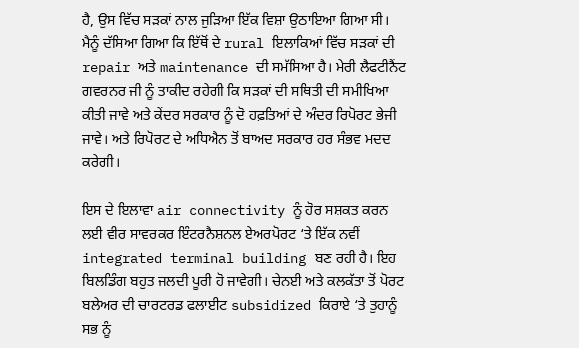ਹੈ, ਉਸ ਵਿੱਚ ਸੜਕਾਂ ਨਾਲ ਜੁੜਿਆ ਇੱਕ ਵਿਸ਼ਾ ਉਠਾਇਆ ਗਿਆ ਸੀ। ਮੈਨੂੰ ਦੱਸਿਆ ਗਿਆ ਕਿ ਇੱਥੋਂ ਦੇ rural ਇਲਾਕਿਆਂ ਵਿੱਚ ਸੜਕਾਂ ਦੀ repair ਅਤੇ maintenance ਦੀ ਸਮੱਸਿਆ ਹੈ। ਮੇਰੀ ਲੈਫਟੀਨੈਂਟ ਗਵਰਨਰ ਜੀ ਨੂੰ ਤਾਕੀਦ ਰਹੇਗੀ ਕਿ ਸੜਕਾਂ ਦੀ ਸਥਿਤੀ ਦੀ ਸਮੀਖਿਆ ਕੀਤੀ ਜਾਵੇ ਅਤੇ ਕੇਂਦਰ ਸਰਕਾਰ ਨੂੰ ਦੋ ਹਫ਼ਤਿਆਂ ਦੇ ਅੰਦਰ ਰਿਪੋਰਟ ਭੇਜੀ ਜਾਵੇ। ਅਤੇ ਰਿਪੋਰਟ ਦੇ ਅਧਿਐਨ ਤੋਂ ਬਾਅਦ ਸਰਕਾਰ ਹਰ ਸੰਭਵ ਮਦਦ ਕਰੇਗੀ।

ਇਸ ਦੇ ਇਲਾਵਾ air connectivity ਨੂੰ ਹੋਰ ਸਸ਼ਕਤ ਕਰਨ ਲਈ ਵੀਰ ਸਾਵਰਕਰ ਇੰਟਰਨੈਸ਼ਨਲ ਏਅਰਪੋਰਟ ‘ਤੇ ਇੱਕ ਨਵੀਂ integrated terminal building ਬਣ ਰਹੀ ਹੈ। ਇਹ ਬਿਲਡਿੰਗ ਬਹੁਤ ਜਲਦੀ ਪੂਰੀ ਹੋ ਜਾਵੇਗੀ। ਚੇਨਈ ਅਤੇ ਕਲਕੱਤਾ ਤੋਂ ਪੋਰਟ ਬਲੇਅਰ ਦੀ ਚਾਰਟਰਡ ਫਲਾਈਟ subsidized ਕਿਰਾਏ ‘ਤੇ ਤੁਹਾਨੂੰ ਸਭ ਨੂੰ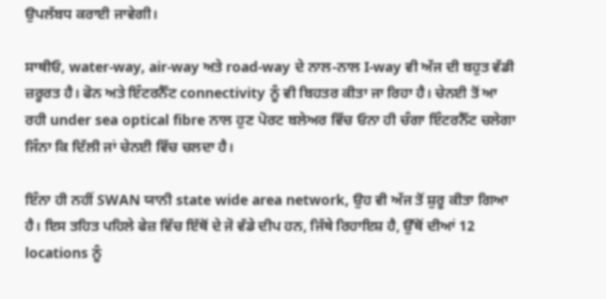ਉਪਲੱਬਧ ਕਰਾਈ ਜਾਵੇਗੀ।

ਸਾਥੀਓ, water-way, air-way ਅਤੇ road-way ਦੇ ਨਾਲ-ਨਾਲ I-way ਵੀ ਅੱਜ ਦੀ ਬਹੁਤ ਵੱਡੀ ਜ਼ਰੂਰਤ ਹੈ। ਫੋਨ ਅਤੇ ਇੰਟਰਨੈੱਟ connectivity ਨੂੰ ਵੀ ਬਿਹਤਰ ਕੀਤਾ ਜਾ ਰਿਹਾ ਹੈ। ਚੇਨਈ ਤੋਂ ਆ ਰਹੀ under sea optical fibre ਨਾਲ ਹੁਣ ਪੋਰਟ ਬਲੇਅਰ ਵਿੱਚ ਓਨਾ ਹੀ ਚੰਗਾ ਇੰਟਰਨੈੱਟ ਚਲੇਗਾ ਜਿੰਨਾ ਕਿ ਦਿੱਲੀ ਜਾਂ ਚੇਨਈ ਵਿੱਚ ਚਲਦਾ ਹੈ।

ਇੰਨਾ ਹੀ ਨਹੀਂ SWAN ਯਾਨੀ state wide area network, ਉਹ ਵੀ ਅੱਜ ਤੋਂ ਸ਼ੁਰੂ ਕੀਤਾ ਗਿਆ ਹੈ। ਇਸ ਤਹਿਤ ਪਹਿਲੇ ਫੇਜ਼ ਵਿੱਚ ਇੱਥੋਂ ਦੇ ਜੋ ਵੱਡੇ ਦੀਪ ਹਨ, ਜਿੱਥੇ ਰਿਹਾਇਸ਼ ਹੈ, ਉੱਥੋਂ ਦੀਆਂ 12 locations ਨੂੰ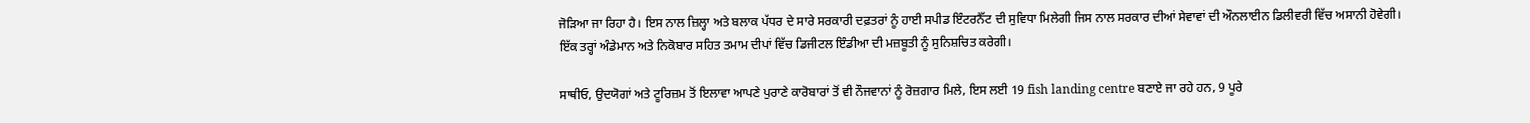ਜੋੜਿਆ ਜਾ ਰਿਹਾ ਹੈ। ਇਸ ਨਾਲ ਜ਼ਿਲ੍ਹਾ ਅਤੇ ਬਲਾਕ ਪੱਧਰ ਦੇ ਸਾਰੇ ਸਰਕਾਰੀ ਦਫ਼ਤਰਾਂ ਨੂੰ ਹਾਈ ਸਪੀਡ ਇੰਟਰਨੈੱਟ ਦੀ ਸੁਵਿਧਾ ਮਿਲੇਗੀ ਜਿਸ ਨਾਲ ਸਰਕਾਰ ਦੀਆਂ ਸੇਵਾਵਾਂ ਦੀ ਔਨਲਾਈਨ ਡਿਲੀਵਰੀ ਵਿੱਚ ਅਸਾਨੀ ਹੋਵੇਗੀ। ਇੱਕ ਤਰ੍ਹਾਂ ਅੰਡੇਮਾਨ ਅਤੇ ਨਿਕੋਬਾਰ ਸਹਿਤ ਤਮਾਮ ਦੀਪਾਂ ਵਿੱਚ ਡਿਜੀਟਲ ਇੰਡੀਆ ਦੀ ਮਜ਼ਬੂਤੀ ਨੂੰ ਸੁਨਿਸ਼ਚਿਤ ਕਰੇਗੀ।

ਸਾਥੀਓ, ਉਦਯੋਗਾਂ ਅਤੇ ਟੂਰਿਜ਼ਮ ਤੋਂ ਇਲਾਵਾ ਆਪਣੇ ਪੁਰਾਣੇ ਕਾਰੋਬਾਰਾਂ ਤੋਂ ਵੀ ਨੌਜਵਾਨਾਂ ਨੂੰ ਰੋਜ਼ਗਾਰ ਮਿਲੇ, ਇਸ ਲਈ 19 fish landing centre ਬਣਾਏ ਜਾ ਰਹੇ ਹਨ, 9 ਪੂਰੇ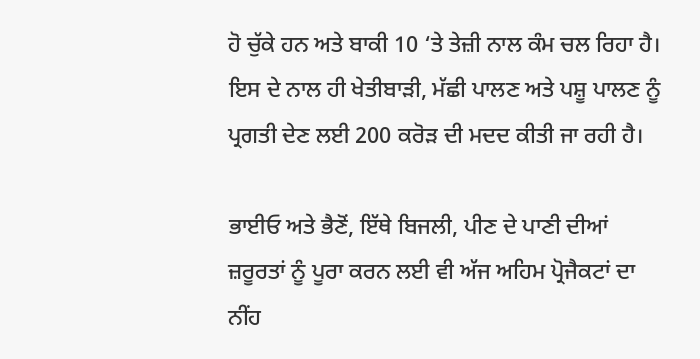ਹੋ ਚੁੱਕੇ ਹਨ ਅਤੇ ਬਾਕੀ 10 ‘ਤੇ ਤੇਜ਼ੀ ਨਾਲ ਕੰਮ ਚਲ ਰਿਹਾ ਹੈ। ਇਸ ਦੇ ਨਾਲ ਹੀ ਖੇਤੀਬਾੜੀ, ਮੱਛੀ ਪਾਲਣ ਅਤੇ ਪਸ਼ੂ ਪਾਲਣ ਨੂੰ ਪ੍ਰਗਤੀ ਦੇਣ ਲਈ 200 ਕਰੋੜ ਦੀ ਮਦਦ ਕੀਤੀ ਜਾ ਰਹੀ ਹੈ।

ਭਾਈਓ ਅਤੇ ਭੈਣੋਂ, ਇੱਥੇ ਬਿਜਲੀ, ਪੀਣ ਦੇ ਪਾਣੀ ਦੀਆਂ ਜ਼ਰੂਰਤਾਂ ਨੂੰ ਪੂਰਾ ਕਰਨ ਲਈ ਵੀ ਅੱਜ ਅਹਿਮ ਪ੍ਰੋਜੈਕਟਾਂ ਦਾ ਨੀਂਹ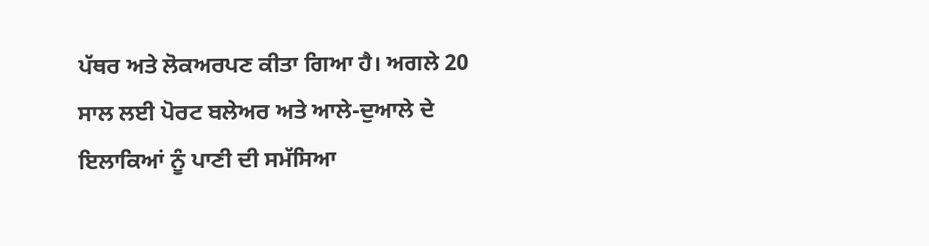ਪੱਥਰ ਅਤੇ ਲੋਕਅਰਪਣ ਕੀਤਾ ਗਿਆ ਹੈ। ਅਗਲੇ 20 ਸਾਲ ਲਈ ਪੋਰਟ ਬਲੇਅਰ ਅਤੇ ਆਲੇ-ਦੁਆਲੇ ਦੇ ਇਲਾਕਿਆਂ ਨੂੰ ਪਾਣੀ ਦੀ ਸਮੱਸਿਆ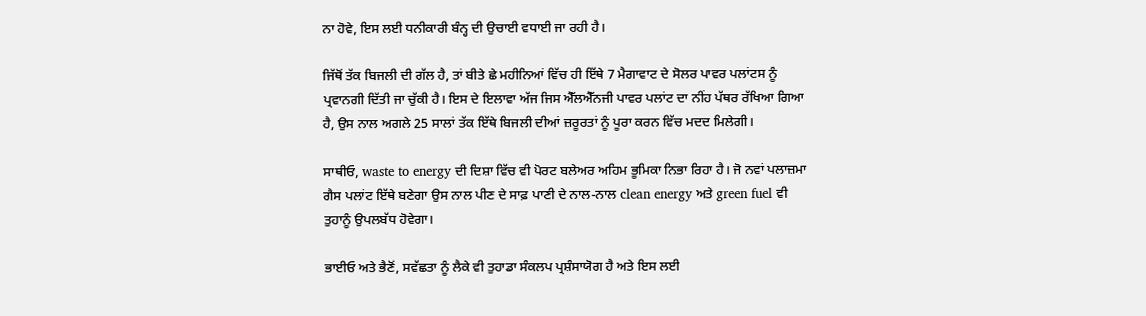ਨਾ ਹੋਵੇ, ਇਸ ਲਈ ਧਨੀਕਾਰੀ ਬੰਨ੍ਹ ਦੀ ਉਚਾਈ ਵਧਾਈ ਜਾ ਰਹੀ ਹੈ।

ਜਿੱਥੋਂ ਤੱਕ ਬਿਜਲੀ ਦੀ ਗੱਲ ਹੈ, ਤਾਂ ਬੀਤੇ ਛੇ ਮਹੀਨਿਆਂ ਵਿੱਚ ਹੀ ਇੱਥੇ 7 ਮੈਗਾਵਾਟ ਦੇ ਸੋਲਰ ਪਾਵਰ ਪਲਾਂਟਸ ਨੂੰ ਪ੍ਰਵਾਨਗੀ ਦਿੱਤੀ ਜਾ ਚੁੱਕੀ ਹੈ। ਇਸ ਦੇ ਇਲਾਵਾ ਅੱਜ ਜਿਸ ਐੱਲਐੱਨਜੀ ਪਾਵਰ ਪਲਾਂਟ ਦਾ ਨੀਂਹ ਪੱਥਰ ਰੱਖਿਆ ਗਿਆ ਹੈ, ਉਸ ਨਾਲ ਅਗਲੇ 25 ਸਾਲਾਂ ਤੱਕ ਇੱਥੇ ਬਿਜਲੀ ਦੀਆਂ ਜ਼ਰੂਰਤਾਂ ਨੂੰ ਪੂਰਾ ਕਰਨ ਵਿੱਚ ਮਦਦ ਮਿਲੇਗੀ।

ਸਾਥੀਓ, waste to energy ਦੀ ਦਿਸ਼ਾ ਵਿੱਚ ਵੀ ਪੋਰਟ ਬਲੇਅਰ ਅਹਿਮ ਭੂਮਿਕਾ ਨਿਭਾ ਰਿਹਾ ਹੈ। ਜੋ ਨਵਾਂ ਪਲਾਜ਼ਮਾ ਗੈਸ ਪਲਾਂਟ ਇੱਥੇ ਬਣੇਗਾ ਉਸ ਨਾਲ ਪੀਣ ਦੇ ਸਾਫ਼ ਪਾਣੀ ਦੇ ਨਾਲ-ਨਾਲ clean energy ਅਤੇ green fuel ਵੀ ਤੁਹਾਨੂੰ ਉਪਲਬੱਧ ਹੋਵੇਗਾ।

ਭਾਈਓ ਅਤੇ ਭੈਣੋਂ, ਸਵੱਛਤਾ ਨੂੰ ਲੈਕੇ ਵੀ ਤੁਹਾਡਾ ਸੰਕਲਪ ਪ੍ਰਸ਼ੰਸਾਯੋਗ ਹੈ ਅਤੇ ਇਸ ਲਈ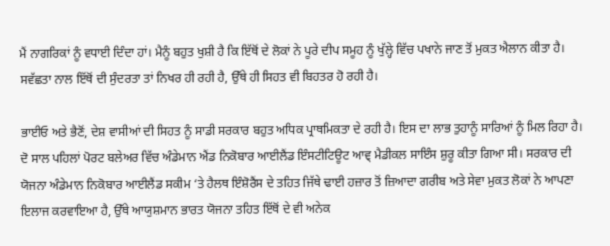ਮੈਂ ਨਾਗਰਿਕਾਂ ਨੂੰ ਵਧਾਈ ਦਿੰਦਾ ਹਾਂ। ਮੈਨੂੰ ਬਹੁਤ ਖੁਸ਼ੀ ਹੈ ਕਿ ਇੱਥੋਂ ਦੇ ਲੋਕਾਂ ਨੇ ਪੂਰੇ ਦੀਪ ਸਮੂਹ ਨੂੰ ਖੁੱਲ੍ਹੇ ਵਿੱਚ ਪਖਾਨੇ ਜਾਣ ਤੋਂ ਮੁਕਤ ਐਲਾਨ ਕੀਤਾ ਹੈ। ਸਵੱਛਤਾ ਨਾਲ ਇੱਥੋਂ ਦੀ ਸੁੰਦਰਤਾ ਤਾਂ ਨਿਖਰ ਹੀ ਰਹੀ ਹੈ, ਉੱਥੇ ਹੀ ਸਿਹਤ ਵੀ ਬਿਹਤਰ ਹੋ ਰਹੀ ਹੈ।

ਭਾਈਓ ਅਤੇ ਭੈਣੋਂ, ਦੇਸ਼ ਵਾਸੀਆਂ ਦੀ ਸਿਹਤ ਨੂੰ ਸਾਡੀ ਸਰਕਾਰ ਬਹੁਤ ਅਧਿਕ ਪ੍ਰਾਥਮਿਕਤਾ ਦੇ ਰਹੀ ਹੈ। ਇਸ ਦਾ ਲਾਭ ਤੁਹਾਨੂੰ ਸਾਰਿਆਂ ਨੂੰ ਮਿਲ ਰਿਹਾ ਹੈ। ਦੋ ਸਾਲ ਪਹਿਲਾਂ ਪੋਰਟ ਬਲੇਅਰ ਵਿੱਚ ਅੰਡੇਮਾਨ ਐਂਡ ਨਿਕੋਬਾਰ ਆਈਲੈਂਡ ਇੰਸਟੀਟਿਊਟ ਆਵ੍ ਮੈਡੀਕਲ ਸਾਇੰਸ ਸ਼ੁਰੂ ਕੀਤਾ ਗਿਆ ਸੀ। ਸਰਕਾਰ ਦੀ ਯੋਜਨਾ ਅੰਡੇਮਾਨ ਨਿਕੋਬਾਰ ਆਈਲੈਂਡ ਸਕੀਮ ‘ਤੇ ਹੈਲਥ ਇੰਸ਼ੋਰੈਂਸ ਦੇ ਤਹਿਤ ਜਿੱਥੇ ਢਾਈ ਹਜ਼ਾਰ ਤੋਂ ਜ਼ਿਆਦਾ ਗਰੀਬ ਅਤੇ ਸੇਵਾ ਮੁਕਤ ਲੋਕਾਂ ਨੇ ਆਪਣਾ ਇਲਾਜ ਕਰਵਾਇਆ ਹੈ, ਉੱਥੇ ਆਯੁਸ਼ਮਾਨ ਭਾਰਤ ਯੋਜਨਾ ਤਹਿਤ ਇੱਥੋਂ ਦੇ ਵੀ ਅਨੇਕ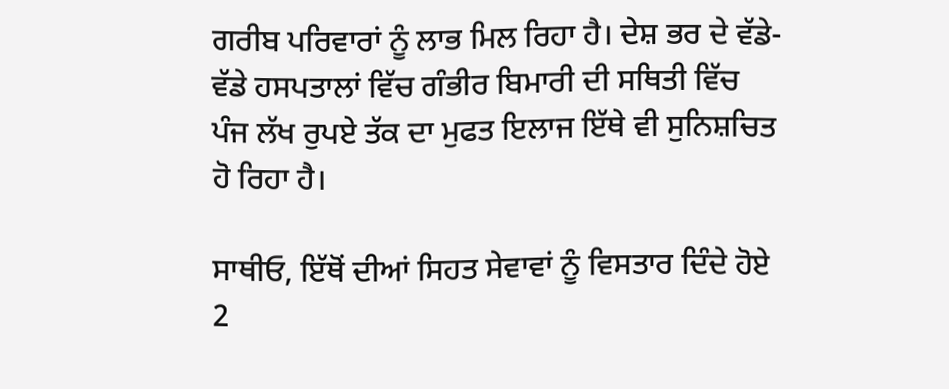ਗਰੀਬ ਪਰਿਵਾਰਾਂ ਨੂੰ ਲਾਭ ਮਿਲ ਰਿਹਾ ਹੈ। ਦੇਸ਼ ਭਰ ਦੇ ਵੱਡੇ-ਵੱਡੇ ਹਸਪਤਾਲਾਂ ਵਿੱਚ ਗੰਭੀਰ ਬਿਮਾਰੀ ਦੀ ਸਥਿਤੀ ਵਿੱਚ ਪੰਜ ਲੱਖ ਰੁਪਏ ਤੱਕ ਦਾ ਮੁਫਤ ਇਲਾਜ ਇੱਥੇ ਵੀ ਸੁਨਿਸ਼ਚਿਤ ਹੋ ਰਿਹਾ ਹੈ।

ਸਾਥੀਓ, ਇੱਥੋਂ ਦੀਆਂ ਸਿਹਤ ਸੇਵਾਵਾਂ ਨੂੰ ਵਿਸਤਾਰ ਦਿੰਦੇ ਹੋਏ 2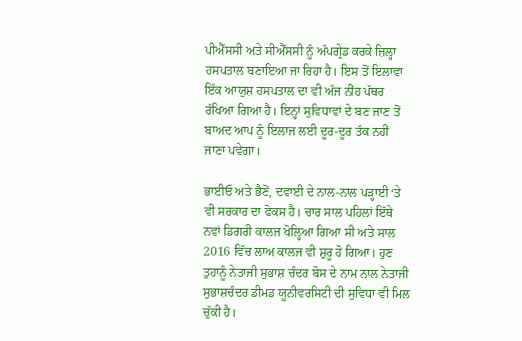ਪੀਐੱਸਸੀ ਅਤੇ ਸੀਐੱਸਸੀ ਨੂੰ ਅੱਪਗ੍ਰੇਡ ਕਰਕੇ ਜ਼ਿਲ੍ਹਾ ਹਸਪਤਾਲ ਬਣਾਇਆ ਜਾ ਰਿਹਾ ਹੈ। ਇਸ ਤੋਂ ਇਲਾਵਾ ਇੱਕ ਆਯੁਸ਼ ਹਸਪਤਾਲ ਦਾ ਵੀ ਅੱਜ ਨੀਂਹ ਪੱਥਰ ਰੱਖਿਆ ਗਿਆ ਹੈ। ਇਨ੍ਹਾਂ ਸੁਵਿਧਾਵਾਂ ਦੇ ਬਣ ਜਾਣ ਤੋਂ ਬਾਅਦ ਆਪ ਨੂੰ ਇਲਾਜ ਲਈ ਦੂਰ-ਦੂਰ ਤੱਕ ਨਹੀਂ ਜਾਣਾ ਪਵੇਗਾ।

ਭਾਈਓ ਅਤੇ ਭੈਣੋਂ, ਦਵਾਈ ਦੇ ਨਾਲ-ਨਾਲ ਪੜ੍ਹਾਈ ‘ਤੇ ਵੀ ਸਰਕਾਰ ਦਾ ਫੋਕਸ ਹੈ। ਚਾਰ ਸਾਲ ਪਹਿਲਾਂ ਇੱਥੇ ਨਵਾਂ ਡਿਗਰੀ ਕਾਲਜ ਖੋਲ੍ਹਿਆ ਗਿਆ ਸੀ ਅਤੇ ਸਾਲ 2016 ਵਿੱਚ ਲਾਅ ਕਾਲਜ ਵੀ ਸ਼ੁਰੂ ਹੋ ਗਿਆ। ਹੁਣ ਤੁਹਾਨੂੰ ਨੇਤਾਜੀ ਸੁਭਾਸ਼ ਚੰਦਰ ਬੋਸ ਦੇ ਨਾਮ ਨਾਲ ਨੇਤਾਜੀ ਸੁਭਾਸ਼ਚੰਦਰ ਡੀਮਡ ਯੂਨੀਵਰਸਿਟੀ ਦੀ ਸੁਵਿਧਾ ਵੀ ਮਿਲ ਚੁੱਕੀ ਹੈ।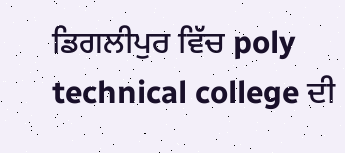ਡਿਗਲੀਪੁਰ ਵਿੱਚ poly technical college ਦੀ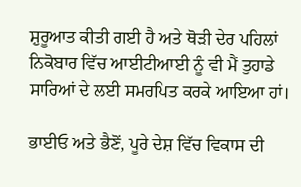ਸ਼ੁਰੂਆਤ ਕੀਤੀ ਗਈ ਹੈ ਅਤੇ ਥੋੜੀ ਦੇਰ ਪਹਿਲਾਂ ਨਿਕੋਬਾਰ ਵਿੱਚ ਆਈਟੀਆਈ ਨੂੰ ਵੀ ਮੈਂ ਤੁਹਾਡੇ ਸਾਰਿਆਂ ਦੇ ਲਈ ਸਮਰਪਿਤ ਕਰਕੇ ਆਇਆ ਹਾਂ।

ਭਾਈਓ ਅਤੇ ਭੈਣੋਂ, ਪੂਰੇ ਦੇਸ਼ ਵਿੱਚ ਵਿਕਾਸ ਦੀ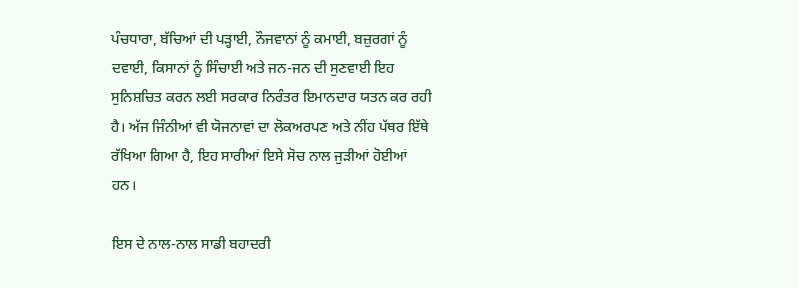ਪੰਚਧਾਰਾ, ਬੱਚਿਆਂ ਦੀ ਪੜ੍ਹਾਈ, ਨੌਜਵਾਨਾਂ ਨੂੰ ਕਮਾਈ, ਬਜ਼ੁਰਗਾਂ ਨੂੰ ਦਵਾਈ, ਕਿਸਾਨਾਂ ਨੂੰ ਸਿੰਚਾਈ ਅਤੇ ਜਨ-ਜਨ ਦੀ ਸੁਣਵਾਈ ਇਹ ਸੁਨਿਸ਼ਚਿਤ ਕਰਨ ਲਈ ਸਰਕਾਰ ਨਿਰੰਤਰ ਇਮਾਨਦਾਰ ਯਤਨ ਕਰ ਰਹੀ ਹੈ। ਅੱਜ ਜਿੰਨੀਆਂ ਵੀ ਯੋਜਨਾਵਾਂ ਦਾ ਲੋਕਅਰਪਣ ਅਤੇ ਨੀਂਹ ਪੱਥਰ ਇੱਥੇ ਰੱਖਿਆ ਗਿਆ ਹੈ, ਇਹ ਸਾਰੀਆਂ ਇਸੇ ਸੋਚ ਨਾਲ ਜੁੜੀਆਂ ਹੋਈਆਂ ਹਨ।

ਇਸ ਦੇ ਨਾਲ-ਨਾਲ ਸਾਡੀ ਬਹਾਦਰੀ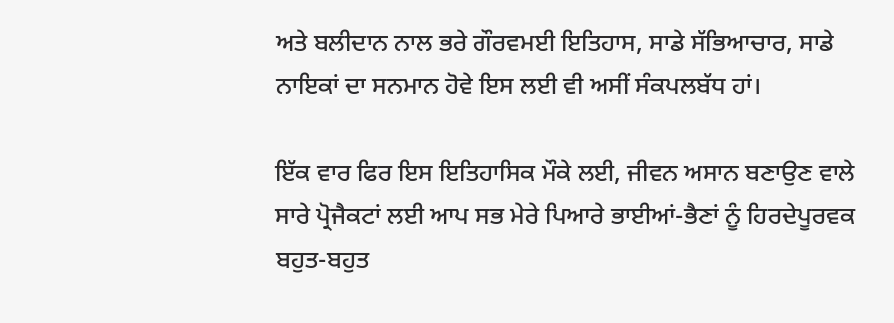ਅਤੇ ਬਲੀਦਾਨ ਨਾਲ ਭਰੇ ਗੌਰਵਮਈ ਇਤਿਹਾਸ, ਸਾਡੇ ਸੱਭਿਆਚਾਰ, ਸਾਡੇ ਨਾਇਕਾਂ ਦਾ ਸਨਮਾਨ ਹੋਵੇ ਇਸ ਲਈ ਵੀ ਅਸੀਂ ਸੰਕਪਲਬੱਧ ਹਾਂ।

ਇੱਕ ਵਾਰ ਫਿਰ ਇਸ ਇਤਿਹਾਸਿਕ ਮੌਕੇ ਲਈ, ਜੀਵਨ ਅਸਾਨ ਬਣਾਉਣ ਵਾਲੇ ਸਾਰੇ ਪ੍ਰੋਜੈਕਟਾਂ ਲਈ ਆਪ ਸਭ ਮੇਰੇ ਪਿਆਰੇ ਭਾਈਆਂ-ਭੈਣਾਂ ਨੂੰ ਹਿਰਦੇਪੂਰਵਕ ਬਹੁਤ-ਬਹੁਤ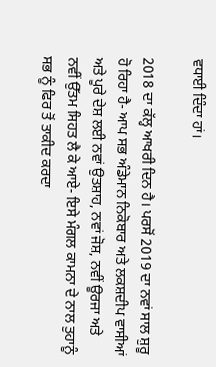ਵਧਾਈ ਦਿੰਦਾ ਹਾਂ।

2018 ਦਾ ਕੱਲ੍ਹ ਆਖਰੀ ਦਿਨ ਹੈ। ਪਰਸੋਂ 2019 ਦਾ ਨਵਾਂ ਸਾਲ ਸ਼ੁਰੂ ਹੋ ਰਿਹਾ ਹੈ- ਆਪ ਸਭ ਅੰਡੇਮਾਨ ਨਿਕੋਬਾਰ ਅਤੇ ਲਕਸ਼ਦੀਪ ਵਾਸੀਆਂ ਅਤੇ ਪੂਰੇ ਦੇਸ਼ ਲਈ ਨਵਾਂ ਉਤਸ਼ਾਹ, ਨਵਾਂ ਜੋਸ਼, ਨਵੀਂ ਊਰਜਾ ਅਤੇ ਨਵੀਂ ਉੱਤਮ ਸਿਹਤ ਲੈ ਕੇ ਆਏ- ਇਸੇ ਮੰਗਲ ਕਾਮਨਾ ਦੇ ਨਾਲ ਤੁਹਾਨੂੰ ਸਭ ਨੂੰ ਫਿਰ ਤੋਂ ਤਾਕੀਦ ਕਰਦਾ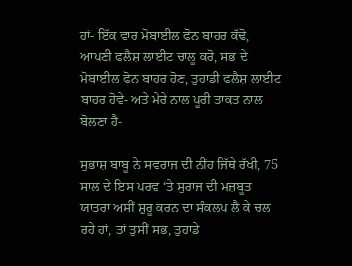ਹਾਂ- ਇੱਕ ਵਾਰ ਮੋਬਾਈਲ ਫੋਨ ਬਾਹਰ ਕੱਢੋ, ਆਪਣੀ ਫਲੈਸ਼ ਲਾਈਟ ਚਾਲੂ ਕਰੋ, ਸਭ ਦੇ ਮੋਬਾਈਲ ਫੋਨ ਬਾਹਰ ਹੋਣ, ਤੁਹਾਡੀ ਫਲੈਸ਼ ਲਾਈਟ ਬਾਹਰ ਹੋਵੇ- ਅਤੇ ਮੇਰੇ ਨਾਲ ਪੂਰੀ ਤਾਕਤ ਨਾਲ ਬੋਲਣਾ ਹੈ-

ਸੁਭਾਸ਼ ਬਾਬੂ ਨੇ ਸਵਰਾਜ ਦੀ ਨੀਂਹ ਜਿੱਥੇ ਰੱਖੀ, 75 ਸਾਲ ਦੇ ਇਸ ਪਰਵ ‘ਤੇ ਸੁਰਾਜ ਦੀ ਮਜ਼ਬੂਤ ਯਾਤਰਾ ਅਸੀਂ ਸ਼ੁਰੂ ਕਰਨ ਦਾ ਸੰਕਲਪ ਲੈ ਕੇ ਚਲ ਰਹੇ ਹਾਂ, ਤਾਂ ਤੁਸੀਂ ਸਭ, ਤੁਹਾਡੇ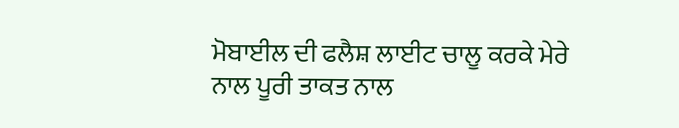ਮੋਬਾਈਲ ਦੀ ਫਲੈਸ਼ ਲਾਈਟ ਚਾਲੂ ਕਰਕੇ ਮੇਰੇ ਨਾਲ ਪੂਰੀ ਤਾਕਤ ਨਾਲ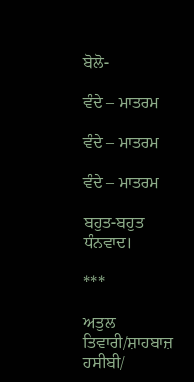ਬੋਲੋ-

ਵੰਦੇ – ਮਾਤਰਮ

ਵੰਦੇ – ਮਾਤਰਮ

ਵੰਦੇ – ਮਾਤਰਮ

ਬਹੁਤ-ਬਹੁਤ ਧੰਨਵਾਦ।

***

ਅਤੁਲ ਤਿਵਾਰੀ/ਸ਼ਾਹਬਾਜ਼ ਹਸੀਬੀ/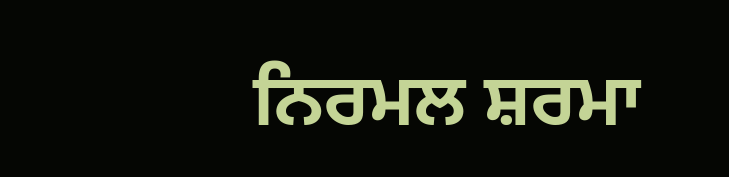ਨਿਰਮਲ ਸ਼ਰਮਾ